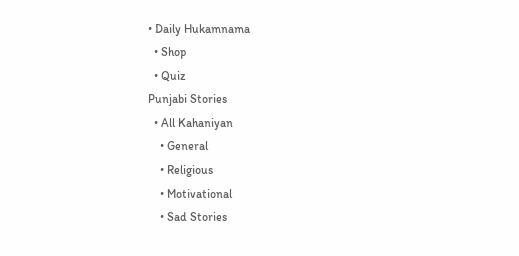• Daily Hukamnama
  • Shop
  • Quiz
Punjabi Stories
  • All Kahaniyan
    • General
    • Religious
    • Motivational
    • Sad Stories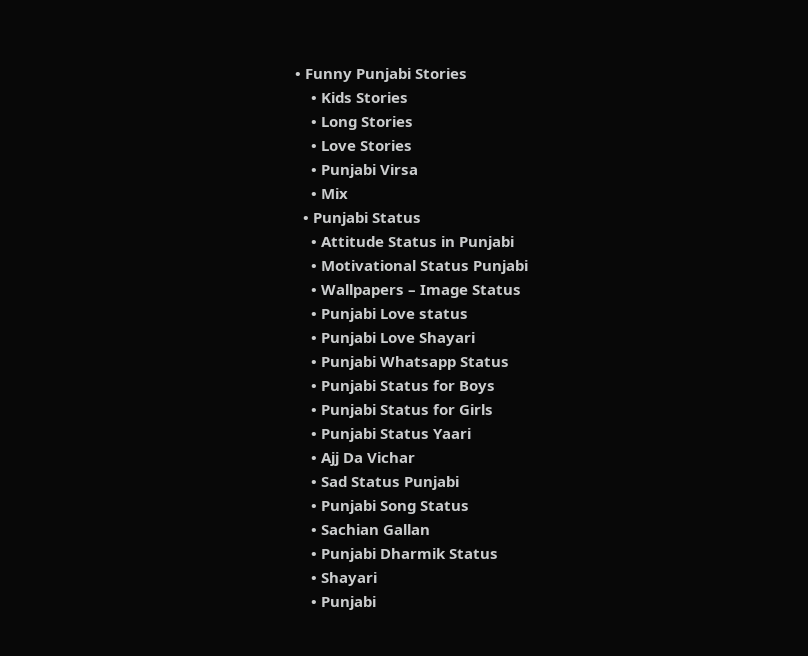• Funny Punjabi Stories
    • Kids Stories
    • Long Stories
    • Love Stories
    • Punjabi Virsa
    • Mix
  • Punjabi Status
    • Attitude Status in Punjabi
    • Motivational Status Punjabi
    • Wallpapers – Image Status
    • Punjabi Love status
    • Punjabi Love Shayari
    • Punjabi Whatsapp Status
    • Punjabi Status for Boys
    • Punjabi Status for Girls
    • Punjabi Status Yaari
    • Ajj Da Vichar
    • Sad Status Punjabi
    • Punjabi Song Status
    • Sachian Gallan
    • Punjabi Dharmik Status
    • Shayari
    • Punjabi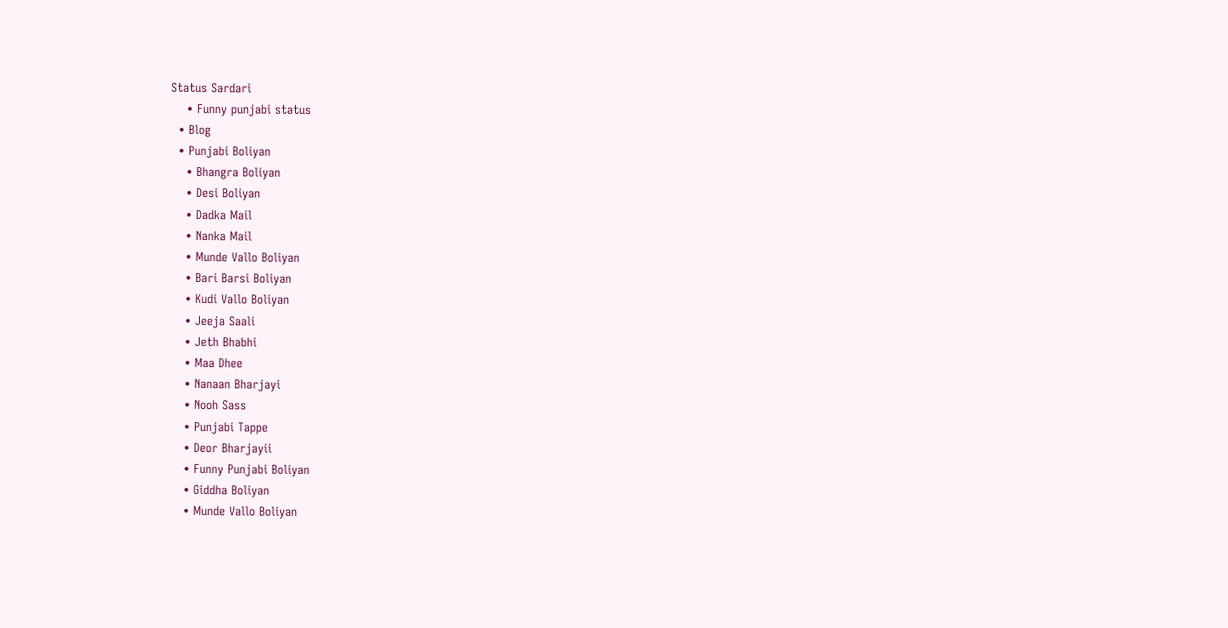Status Sardari
    • Funny punjabi status
  • Blog
  • Punjabi Boliyan
    • Bhangra Boliyan
    • Desi Boliyan
    • Dadka Mail
    • Nanka Mail
    • Munde Vallo Boliyan
    • Bari Barsi Boliyan
    • Kudi Vallo Boliyan
    • Jeeja Saali
    • Jeth Bhabhi
    • Maa Dhee
    • Nanaan Bharjayi
    • Nooh Sass
    • Punjabi Tappe
    • Deor Bharjayii
    • Funny Punjabi Boliyan
    • Giddha Boliyan
    • Munde Vallo Boliyan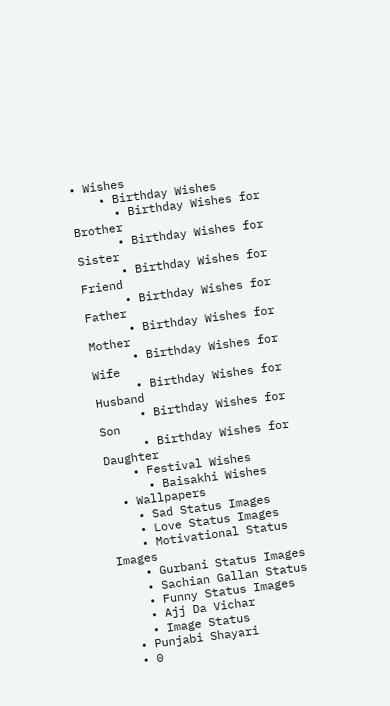• Wishes
    • Birthday Wishes
      • Birthday Wishes for Brother
      • Birthday Wishes for Sister
      • Birthday Wishes for Friend
      • Birthday Wishes for Father
      • Birthday Wishes for Mother
      • Birthday Wishes for Wife
      • Birthday Wishes for Husband
      • Birthday Wishes for Son
      • Birthday Wishes for Daughter
    • Festival Wishes
      • Baisakhi Wishes
  • Wallpapers
    • Sad Status Images
    • Love Status Images
    • Motivational Status Images
    • Gurbani Status Images
    • Sachian Gallan Status
    • Funny Status Images
    • Ajj Da Vichar
    • Image Status
  • Punjabi Shayari
  • 0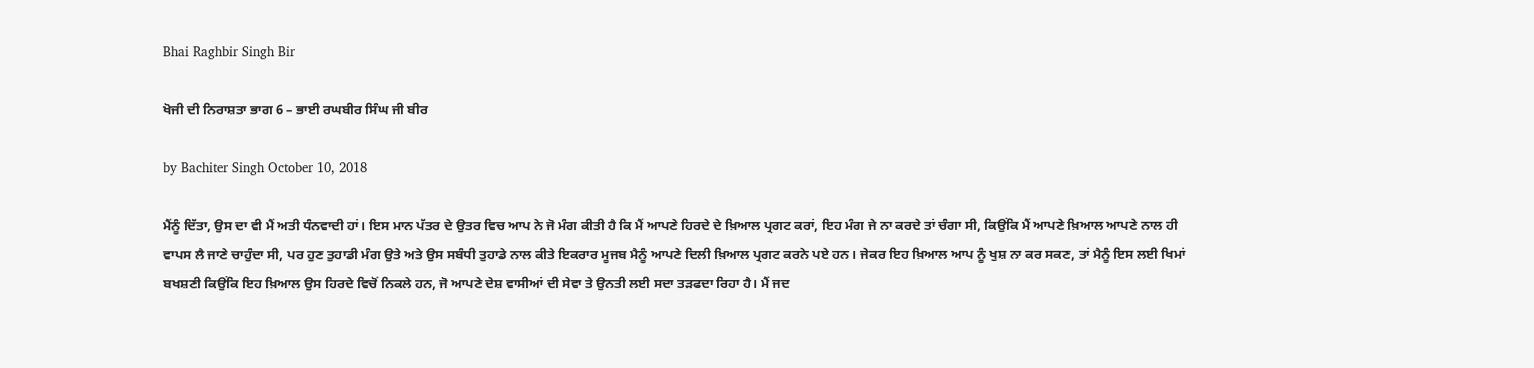Bhai Raghbir Singh Bir

ਖੋਜੀ ਦੀ ਨਿਰਾਸ਼ਤਾ ਭਾਗ 6 – ਭਾਈ ਰਘਬੀਰ ਸਿੰਘ ਜੀ ਬੀਰ

by Bachiter Singh October 10, 2018

ਮੈਂਨੂੰ ਦਿੱਤਾ, ਉਸ ਦਾ ਵੀ ਮੈਂ ਅਤੀ ਧੰਨਵਾਦੀ ਹਾਂ। ਇਸ ਮਾਨ ਪੱਤਰ ਦੇ ਉਤਰ ਵਿਚ ਆਪ ਨੇ ਜੋ ਮੰਗ ਕੀਤੀ ਹੈ ਕਿ ਮੈਂ ਆਪਣੇ ਹਿਰਦੇ ਦੇ ਖ਼ਿਆਲ ਪ੍ਰਗਟ ਕਰਾਂ, ਇਹ ਮੰਗ ਜੇ ਨਾ ਕਰਦੇ ਤਾਂ ਚੰਗਾ ਸੀ, ਕਿਉਂਕਿ ਮੈਂ ਆਪਣੇ ਖ਼ਿਆਲ ਆਪਣੇ ਨਾਲ ਹੀ ਵਾਪਸ ਲੈ ਜਾਣੇ ਚਾਹੁੰਦਾ ਸੀ, ਪਰ ਹੁਣ ਤੁਹਾਡੀ ਮੰਗ ਉਤੇ ਅਤੇ ਉਸ ਸਬੰਧੀ ਤੁਹਾਡੇ ਨਾਲ ਕੀਤੇ ਇਕਰਾਰ ਮੂਜਬ ਮੈਨੂੰ ਆਪਣੇ ਦਿਲੀ ਖ਼ਿਆਲ ਪ੍ਰਗਟ ਕਰਨੇ ਪਏ ਹਨ। ਜੇਕਰ ਇਹ ਖ਼ਿਆਲ ਆਪ ਨੂੰ ਖੁਸ਼ ਨਾ ਕਰ ਸਕਣ, ਤਾਂ ਮੈਨੂੰ ਇਸ ਲਈ ਖਿਮਾਂ ਬਖਸ਼ਣੀ ਕਿਉਂਕਿ ਇਹ ਖ਼ਿਆਲ ਉਸ ਹਿਰਦੇ ਵਿਚੋਂ ਨਿਕਲੇ ਹਨ, ਜੋ ਆਪਣੇ ਦੇਸ਼ ਵਾਸੀਆਂ ਦੀ ਸੇਵਾ ਤੇ ਉਨਤੀ ਲਈ ਸਦਾ ਤੜਫਦਾ ਰਿਹਾ ਹੈ। ਮੈਂ ਜਦ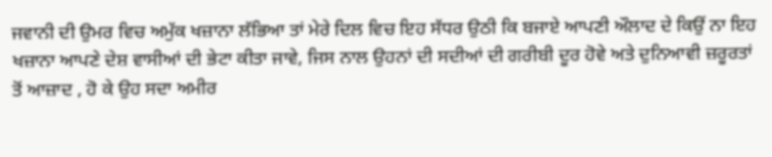ਜਵਾਨੀ ਦੀ ਉਮਰ ਵਿਚ ਅਮੁੱਕ ਖਜ਼ਾਨਾ ਲੱਭਿਆ ਤਾਂ ਮੇਰੇ ਦਿਲ ਵਿਚ ਇਹ ਸੱਧਰ ਉਠੀ ਕਿ ਬਜਾਏ ਆਪਣੀ ਔਲਾਦ ਦੇ ਕਿਉਂ ਨਾ ਇਹ ਖਜ਼ਾਨਾ ਆਪਣੇ ਦੇਸ਼ ਵਾਸੀਆਂ ਦੀ ਭੇਟਾ ਕੀਤਾ ਜਾਵੇ, ਜਿਸ ਨਾਲ ਉਹਨਾਂ ਦੀ ਸਦੀਆਂ ਦੀ ਗਰੀਬੀ ਦੂਰ ਹੋਵੇ ਅਤੇ ਦੁਨਿਆਵੀ ਜ਼ਰੂਰਤਾਂ ਤੋਂ ਆਜ਼ਾਦ , ਹੋ ਕੇ ਉਹ ਸਦਾ ਅਮੀਰ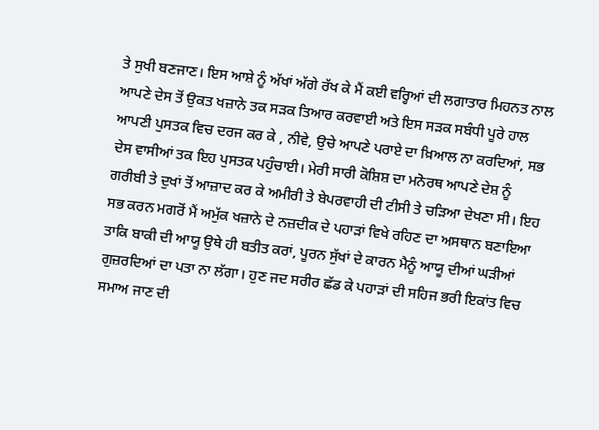ਤੇ ਸੁਖੀ ਬਣਜਾਣ। ਇਸ ਆਸ਼ੇ ਨੂੰ ਅੱਖਾਂ ਅੱਗੇ ਰੱਖ ਕੇ ਮੈਂ ਕਈ ਵਰ੍ਹਿਆਂ ਦੀ ਲਗਾਤਾਰ ਮਿਹਨਤ ਨਾਲ ਆਪਣੇ ਦੇਸ ਤੋਂ ਉਕਤ ਖਜ਼ਾਨੇ ਤਕ ਸੜਕ ਤਿਆਰ ਕਰਵਾਈ ਅਤੇ ਇਸ ਸੜਕ ਸਬੰਧੀ ਪੂਰੇ ਹਾਲ ਆਪਣੀ ਪੁਸਤਕ ਵਿਚ ਦਰਜ ਕਰ ਕੇ , ਨੀਵੇ, ਉਚੇ ਆਪਣੇ ਪਰਾਏ ਦਾ ਖ਼ਿਆਲ ਨਾ ਕਰਦਿਆਂ, ਸਭ ਦੇਸ ਵਾਸੀਆਂ ਤਕ ਇਹ ਪੁਸਤਕ ਪਹੁੰਚਾਈ। ਮੇਰੀ ਸਾਰੀ ਕੋਸ਼ਿਸ਼ ਦਾ ਮਨੋਰਥ ਆਪਣੇ ਦੇਸ਼ ਨੂੰ ਗਰੀਬੀ ਤੇ ਦੁਖਾਂ ਤੋਂ ਆਜ਼ਾਦ ਕਰ ਕੇ ਅਮੀਰੀ ਤੇ ਬੇਪਰਵਾਹੀ ਦੀ ਟੀਸੀ ਤੇ ਚੜਿਆ ਦੇਖਣਾ ਸੀ। ਇਹ ਸਭ ਕਰਨ ਮਗਰੋਂ ਮੈਂ ਅਮੁੱਕ ਖਜ਼ਾਨੇ ਦੇ ਨਜ਼ਦੀਕ ਦੇ ਪਹਾੜਾਂ ਵਿਖੇ ਰਹਿਣ ਦਾ ਅਸਥਾਨ ਬਣਾਇਆ ਤਾਕਿ ਬਾਕੀ ਦੀ ਆਯੂ ਉਥੇ ਹੀ ਬਤੀਤ ਕਰਾਂ, ਪੂਰਨ ਸੁੱਖਾਂ ਦੇ ਕਾਰਨ ਮੈਨੂੰ ਆਯੂ ਦੀਆਂ ਘੜੀਆਂ ਗੁਜ਼ਰਦਿਆਂ ਦਾ ਪਤਾ ਨਾ ਲੱਗਾ। ਹੁਣ ਜਦ ਸਰੀਰ ਛੱਡ ਕੇ ਪਹਾੜਾਂ ਦੀ ਸਹਿਜ ਭਰੀ ਇਕਾਂਤ ਵਿਚ ਸਮਾਅ ਜਾਣ ਦੀ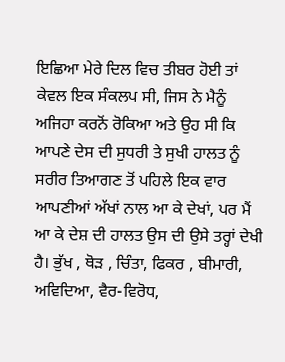ਇਛਿਆ ਮੇਰੇ ਦਿਲ ਵਿਚ ਤੀਬਰ ਹੋਈ ਤਾਂ ਕੇਵਲ ਇਕ ਸੰਕਲਪ ਸੀ, ਜਿਸ ਨੇ ਮੈਨੂੰ ਅਜਿਹਾ ਕਰਨੋਂ ਰੋਕਿਆ ਅਤੇ ਉਹ ਸੀ ਕਿ ਆਪਣੇ ਦੇਸ ਦੀ ਸੁਧਰੀ ਤੇ ਸੁਖੀ ਹਾਲਤ ਨੂੰ ਸਰੀਰ ਤਿਆਗਣ ਤੋਂ ਪਹਿਲੇ ਇਕ ਵਾਰ ਆਪਣੀਆਂ ਅੱਖਾਂ ਨਾਲ ਆ ਕੇ ਦੇਖਾਂ, ਪਰ ਮੈਂ ਆ ਕੇ ਦੇਸ਼ ਦੀ ਹਾਲਤ ਉਸ ਦੀ ਉਸੇ ਤਰ੍ਹਾਂ ਦੇਖੀ ਹੈ। ਭੁੱਖ , ਥੋੜ , ਚਿੰਤਾ, ਫਿਕਰ , ਬੀਮਾਰੀ, ਅਵਿਦਿਆ, ਵੈਰ-ਵਿਰੋਧ,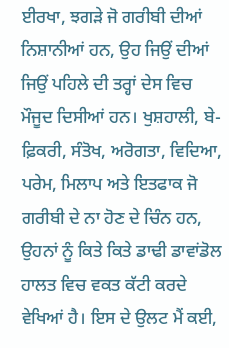ਈਰਖਾ, ਝਗੜੇ ਜੋ ਗਰੀਬੀ ਦੀਆਂ ਨਿਸ਼ਾਨੀਆਂ ਹਨ, ਉਹ ਜਿਉਂ ਦੀਆਂ ਜਿਉਂ ਪਹਿਲੇ ਦੀ ਤਰ੍ਹਾਂ ਦੇਸ ਵਿਚ ਮੌਜੂਦ ਦਿਸੀਆਂ ਹਨ। ਖੁਸ਼ਹਾਲੀ, ਬੇ-ਫ਼ਿਕਰੀ, ਸੰਤੋਖ, ਅਰੋਗਤਾ, ਵਿਦਿਆ, ਪਰੇਮ, ਮਿਲਾਪ ਅਤੇ ਇਤਫਾਕ ਜੋ ਗਰੀਬੀ ਦੇ ਨਾ ਹੋਣ ਦੇ ਚਿੰਨ ਹਨ, ਉਹਨਾਂ ਨੂੰ ਕਿਤੇ ਕਿਤੇ ਡਾਢੀ ਡਾਵਾਂਡੋਲ ਹਾਲਤ ਵਿਚ ਵਕਤ ਕੱਟੀ ਕਰਦੇ ਵੇਖਿਆਂ ਹੈ। ਇਸ ਦੇ ਉਲਟ ਮੈਂ ਕਈ,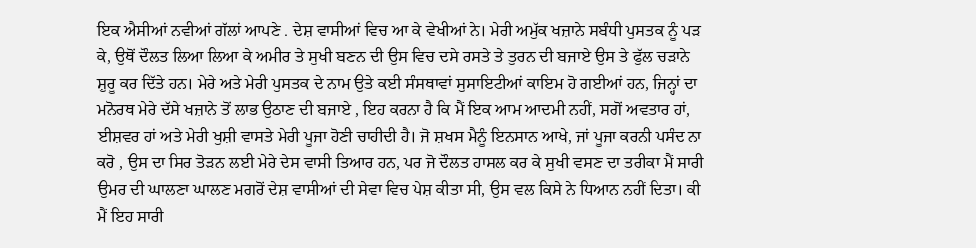ਇਕ ਐਸੀਆਂ ਨਵੀਆਂ ਗੱਲਾਂ ਆਪਣੇ . ਦੇਸ਼ ਵਾਸੀਆਂ ਵਿਚ ਆ ਕੇ ਵੇਖੀਆਂ ਨੇ। ਮੇਰੀ ਅਮੁੱਕ ਖਜ਼ਾਨੇ ਸਬੰਧੀ ਪੁਸਤਕ ਨੂੰ ਪੜ ਕੇ, ਉਥੋਂ ਦੌਲਤ ਲਿਆ ਲਿਆ ਕੇ ਅਮੀਰ ਤੇ ਸੁਖੀ ਬਣਨ ਦੀ ਉਸ ਵਿਚ ਦਸੇ ਰਸਤੇ ਤੇ ਤੁਰਨ ਦੀ ਬਜਾਏ ਉਸ ਤੇ ਫੁੱਲ ਚੜਾਨੇ ਸ਼ੁਰੂ ਕਰ ਦਿੱਤੇ ਹਨ। ਮੇਰੇ ਅਤੇ ਮੇਰੀ ਪੁਸਤਕ ਦੇ ਨਾਮ ਉਤੇ ਕਈ ਸੰਸਥਾਵਾਂ ਸੁਸਾਇਟੀਆਂ ਕਾਇਮ ਹੋ ਗਈਆਂ ਹਨ, ਜਿਨ੍ਹਾਂ ਦਾ ਮਨੋਰਥ ਮੇਰੇ ਦੱਸੇ ਖਜ਼ਾਨੇ ਤੋਂ ਲਾਭ ਉਠਾਣ ਦੀ ਬਜਾਏ , ਇਹ ਕਰਨਾ ਹੈ ਕਿ ਮੈਂ ਇਕ ਆਮ ਆਦਮੀ ਨਹੀਂ, ਸਗੋਂ ਅਵਤਾਰ ਹਾਂ, ਈਸ਼ਵਰ ਹਾਂ ਅਤੇ ਮੇਰੀ ਖੁਸ਼ੀ ਵਾਸਤੇ ਮੇਰੀ ਪੂਜਾ ਹੋਣੀ ਚਾਹੀਦੀ ਹੈ। ਜੋ ਸ਼ਖਸ ਮੈਨੂੰ ਇਨਸਾਨ ਆਖੇ, ਜਾਂ ਪੂਜਾ ਕਰਨੀ ਪਸੰਦ ਨਾ ਕਰੋ , ਉਸ ਦਾ ਸਿਰ ਤੋੜਨ ਲਈ ਮੇਰੇ ਦੇਸ ਵਾਸੀ ਤਿਆਰ ਹਨ, ਪਰ ਜੋ ਦੌਲਤ ਹਾਸਲ ਕਰ ਕੇ ਸੁਖੀ ਵਸਣ ਦਾ ਤਰੀਕਾ ਮੈਂ ਸਾਰੀ ਉਮਰ ਦੀ ਘਾਲਣਾ ਘਾਲਣ ਮਗਰੋਂ ਦੇਸ਼ ਵਾਸੀਆਂ ਦੀ ਸੇਵਾ ਵਿਚ ਪੇਸ਼ ਕੀਤਾ ਸੀ, ਉਸ ਵਲ ਕਿਸੇ ਨੇ ਧਿਆਨ ਨਹੀਂ ਦਿਤਾ। ਕੀ ਮੈਂ ਇਹ ਸਾਰੀ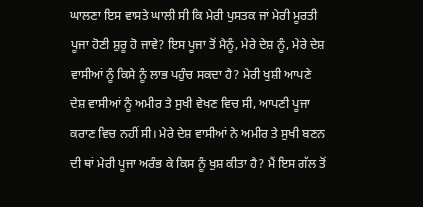ਘਾਲਣਾ ਇਸ ਵਾਸਤੇ ਘਾਲੀ ਸੀ ਕਿ ਮੇਰੀ ਪੁਸਤਕ ਜਾਂ ਮੇਰੀ ਮੂਰਤੀ ਪੂਜਾ ਹੋਣੀ ਸ਼ੁਰੂ ਹੋ ਜਾਵੇ? ਇਸ ਪੂਜਾ ਤੋਂ ਮੈਨੂੰ, ਮੇਰੇ ਦੇਸ਼ ਨੂੰ, ਮੇਰੇ ਦੇਸ਼ ਵਾਸੀਆਂ ਨੂੰ ਕਿਸੇ ਨੂੰ ਲਾਭ ਪਹੁੰਚ ਸਕਦਾ ਹੈ? ਮੇਰੀ ਖੁਸ਼ੀ ਆਪਣੇ ਦੇਸ਼ ਵਾਸੀਆਂ ਨੂੰ ਅਮੀਰ ਤੇ ਸੁਖੀ ਵੇਖਣ ਵਿਚ ਸੀ, ਆਪਣੀ ਪੂਜਾ ਕਰਾਣ ਵਿਚ ਨਹੀਂ ਸੀ। ਮੇਰੇ ਦੇਸ਼ ਵਾਸੀਆਂ ਨੇ ਅਮੀਰ ਤੇ ਸੁਖੀ ਬਣਨ ਦੀ ਥਾਂ ਮੇਰੀ ਪੂਜਾ ਅਰੰਭ ਕੇ ਕਿਸ ਨੂੰ ਖੁਸ਼ ਕੀਤਾ ਹੈ? ਮੈਂ ਇਸ ਗੱਲ ਤੋਂ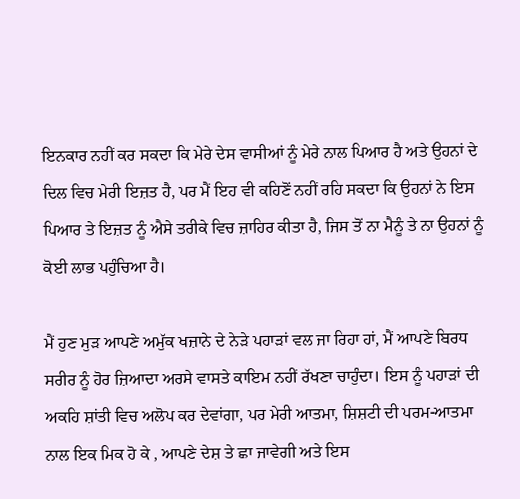ਇਨਕਾਰ ਨਹੀਂ ਕਰ ਸਕਦਾ ਕਿ ਮੇਰੇ ਦੇਸ ਵਾਸੀਆਂ ਨੂੰ ਮੇਰੇ ਨਾਲ ਪਿਆਰ ਹੈ ਅਤੇ ਉਹਨਾਂ ਦੇ ਦਿਲ ਵਿਚ ਮੇਰੀ ਇਜ਼ਤ ਹੈ, ਪਰ ਮੈਂ ਇਹ ਵੀ ਕਹਿਣੋਂ ਨਹੀਂ ਰਹਿ ਸਕਦਾ ਕਿ ਉਹਨਾਂ ਨੇ ਇਸ ਪਿਆਰ ਤੇ ਇਜ਼ਤ ਨੂੰ ਐਸੇ ਤਰੀਕੇ ਵਿਚ ਜ਼ਾਹਿਰ ਕੀਤਾ ਹੈ, ਜਿਸ ਤੋਂ ਨਾ ਮੈਨੂੰ ਤੇ ਨਾ ਉਹਨਾਂ ਨੂੰ ਕੋਈ ਲਾਭ ਪਹੁੰਚਿਆ ਹੈ।

ਮੈਂ ਹੁਣ ਮੁੜ ਆਪਣੇ ਅਮੁੱਕ ਖਜ਼ਾਨੇ ਦੇ ਨੇੜੇ ਪਹਾੜਾਂ ਵਲ ਜਾ ਰਿਹਾ ਹਾਂ, ਮੈਂ ਆਪਣੇ ਬਿਰਧ ਸਰੀਰ ਨੂੰ ਹੋਰ ਜ਼ਿਆਦਾ ਅਰਸੇ ਵਾਸਤੇ ਕਾਇਮ ਨਹੀਂ ਰੱਖਣਾ ਚਾਹੁੰਦਾ। ਇਸ ਨੂੰ ਪਹਾੜਾਂ ਦੀ ਅਕਹਿ ਸ਼ਾਂਤੀ ਵਿਚ ਅਲੋਪ ਕਰ ਦੇਵਾਂਗਾ, ਪਰ ਮੇਰੀ ਆਤਮਾ, ਸ਼ਿਸ਼ਟੀ ਦੀ ਪਰਮ-ਆਤਮਾ ਨਾਲ ਇਕ ਮਿਕ ਹੋ ਕੇ , ਆਪਣੇ ਦੇਸ਼ ਤੇ ਛਾ ਜਾਵੇਗੀ ਅਤੇ ਇਸ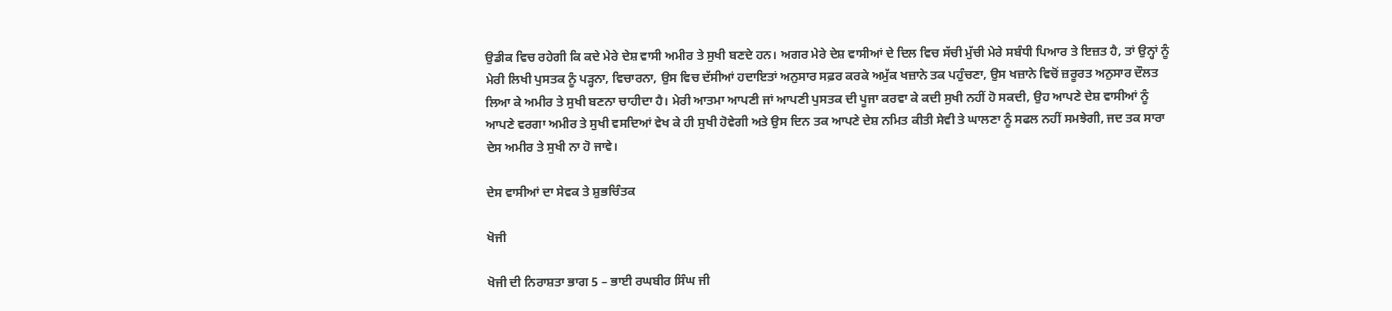ਉਡੀਕ ਵਿਚ ਰਹੇਗੀ ਕਿ ਕਦੇ ਮੇਰੇ ਦੇਸ਼ ਵਾਸੀ ਅਮੀਰ ਤੇ ਸੁਖੀ ਬਣਦੇ ਹਨ। ਅਗਰ ਮੇਰੇ ਦੇਸ਼ ਵਾਸੀਆਂ ਦੇ ਦਿਲ ਵਿਚ ਸੱਚੀ ਮੁੱਚੀ ਮੇਰੇ ਸਬੰਧੀ ਪਿਆਰ ਤੇ ਇਜ਼ਤ ਹੈ, ਤਾਂ ਉਨ੍ਹਾਂ ਨੂੰ ਮੇਰੀ ਲਿਖੀ ਪੁਸਤਕ ਨੂੰ ਪੜ੍ਹਨਾ, ਵਿਚਾਰਨਾ, ਉਸ ਵਿਚ ਦੱਸੀਆਂ ਹਦਾਇਤਾਂ ਅਨੁਸਾਰ ਸਫ਼ਰ ਕਰਕੇ ਅਮੁੱਕ ਖਜ਼ਾਨੇ ਤਕ ਪਹੁੰਚਣਾ, ਉਸ ਖਜ਼ਾਨੇ ਵਿਚੋਂ ਜ਼ਰੂਰਤ ਅਨੁਸਾਰ ਦੌਲਤ ਲਿਆ ਕੇ ਅਮੀਰ ਤੇ ਸੁਖੀ ਬਣਨਾ ਚਾਹੀਦਾ ਹੈ। ਮੇਰੀ ਆਤਮਾ ਆਪਣੀ ਜਾਂ ਆਪਣੀ ਪੁਸਤਕ ਦੀ ਪੂਜਾ ਕਰਵਾ ਕੇ ਕਦੀ ਸੁਖੀ ਨਹੀਂ ਹੋ ਸਕਦੀ, ਉਹ ਆਪਣੇ ਦੇਸ਼ ਵਾਸੀਆਂ ਨੂੰ ਆਪਣੇ ਵਰਗਾ ਅਮੀਰ ਤੇ ਸੁਖੀ ਵਸਦਿਆਂ ਵੇਖ ਕੇ ਹੀ ਸੁਖੀ ਹੋਵੇਗੀ ਅਤੇ ਉਸ ਦਿਨ ਤਕ ਆਪਣੇ ਦੇਸ਼ ਨਮਿਤ ਕੀਤੀ ਸੇਵੀ ਤੇ ਘਾਲਣਾ ਨੂੰ ਸਫਲ ਨਹੀਂ ਸਮਝੇਗੀ, ਜਦ ਤਕ ਸਾਰਾ ਦੇਸ ਅਮੀਰ ਤੇ ਸੁਖੀ ਨਾ ਹੋ ਜਾਵੇ।

ਦੇਸ ਵਾਸੀਆਂ ਦਾ ਸੇਵਕ ਤੇ ਸ਼ੁਭਚਿੰਤਕ

ਖੋਜੀ

ਖੋਜੀ ਦੀ ਨਿਰਾਸ਼ਤਾ ਭਾਗ 5 – ਭਾਈ ਰਘਬੀਰ ਸਿੰਘ ਜੀ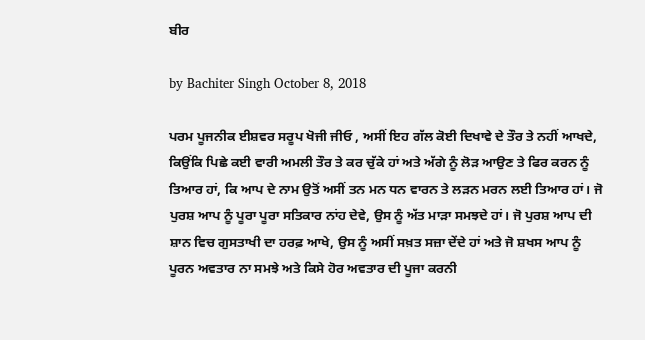ਬੀਰ

by Bachiter Singh October 8, 2018

ਪਰਮ ਪੂਜਨੀਕ ਈਸ਼ਵਰ ਸਰੂਪ ਖੋਜੀ ਜੀਓ , ਅਸੀਂ ਇਹ ਗੱਲ ਕੋਈ ਦਿਖਾਵੇ ਦੇ ਤੌਰ ਤੇ ਨਹੀਂ ਆਖਦੇ, ਕਿਉਂਕਿ ਪਿਛੇ ਕਈ ਵਾਰੀ ਅਮਲੀ ਤੌਰ ਤੇ ਕਰ ਚੁੱਕੇ ਹਾਂ ਅਤੇ ਅੱਗੇ ਨੂੰ ਲੋੜ ਆਉਣ ਤੇ ਫਿਰ ਕਰਨ ਨੂੰ ਤਿਆਰ ਹਾਂ, ਕਿ ਆਪ ਦੇ ਨਾਮ ਉਤੋਂ ਅਸੀਂ ਤਨ ਮਨ ਧਨ ਵਾਰਨ ਤੇ ਲੜਨ ਮਰਨ ਲਈ ਤਿਆਰ ਹਾਂ। ਜੋ ਪੁਰਸ਼ ਆਪ ਨੂੰ ਪੂਰਾ ਪੂਰਾ ਸਤਿਕਾਰ ਨਾਂਹ ਦੇਵੇ, ਉਸ ਨੂੰ ਅੱਤ ਮਾੜਾ ਸਮਝਦੇ ਹਾਂ। ਜੋ ਪੁਰਸ਼ ਆਪ ਦੀ ਸ਼ਾਨ ਵਿਚ ਗੁਸਤਾਖੀ ਦਾ ਹਰਫ਼ ਆਖੇ, ਉਸ ਨੂੰ ਅਸੀਂ ਸਖ਼ਤ ਸਜ਼ਾ ਦੇਂਦੇ ਹਾਂ ਅਤੇ ਜੋ ਸ਼ਖਸ ਆਪ ਨੂੰ ਪੂਰਨ ਅਵਤਾਰ ਨਾ ਸਮਝੇ ਅਤੇ ਕਿਸੇ ਹੋਰ ਅਵਤਾਰ ਦੀ ਪੂਜਾ ਕਰਨੀ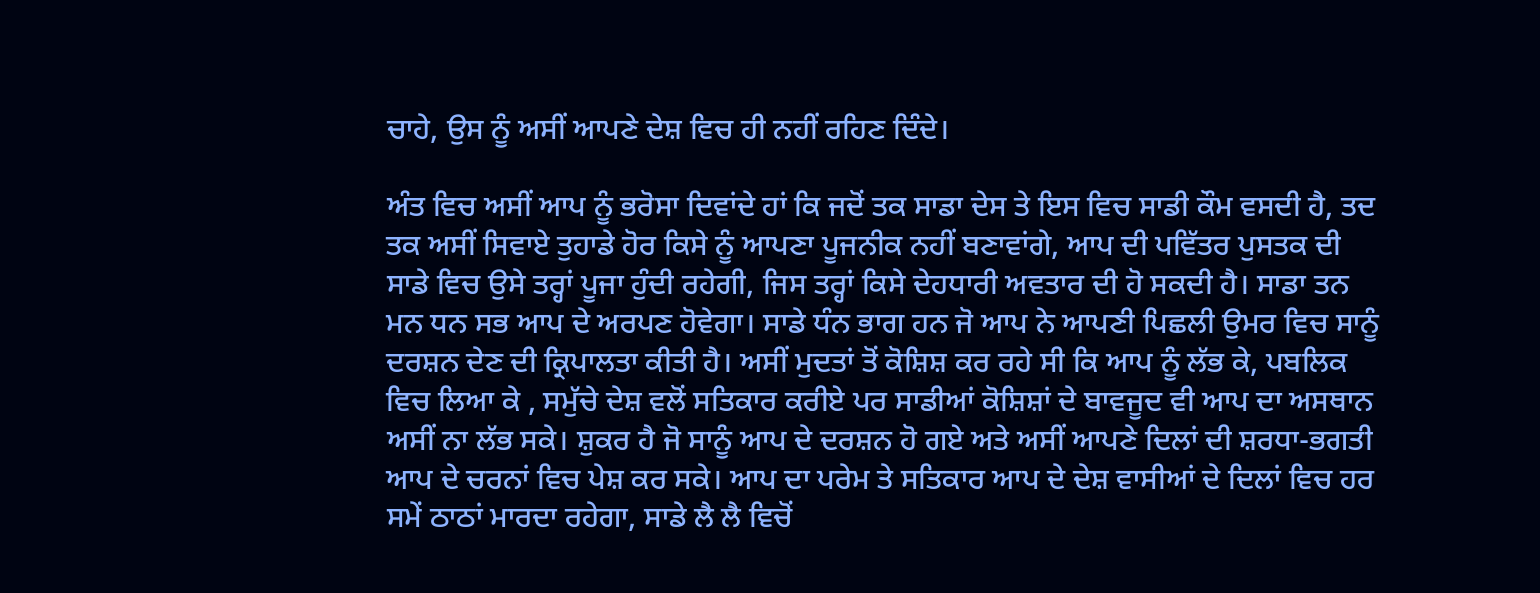ਚਾਹੇ, ਉਸ ਨੂੰ ਅਸੀਂ ਆਪਣੇ ਦੇਸ਼ ਵਿਚ ਹੀ ਨਹੀਂ ਰਹਿਣ ਦਿੰਦੇ।

ਅੰਤ ਵਿਚ ਅਸੀਂ ਆਪ ਨੂੰ ਭਰੋਸਾ ਦਿਵਾਂਦੇ ਹਾਂ ਕਿ ਜਦੋਂ ਤਕ ਸਾਡਾ ਦੇਸ ਤੇ ਇਸ ਵਿਚ ਸਾਡੀ ਕੌਮ ਵਸਦੀ ਹੈ, ਤਦ ਤਕ ਅਸੀਂ ਸਿਵਾਏ ਤੁਹਾਡੇ ਹੋਰ ਕਿਸੇ ਨੂੰ ਆਪਣਾ ਪੂਜਨੀਕ ਨਹੀਂ ਬਣਾਵਾਂਗੇ, ਆਪ ਦੀ ਪਵਿੱਤਰ ਪੁਸਤਕ ਦੀ ਸਾਡੇ ਵਿਚ ਉਸੇ ਤਰ੍ਹਾਂ ਪੂਜਾ ਹੁੰਦੀ ਰਹੇਗੀ, ਜਿਸ ਤਰ੍ਹਾਂ ਕਿਸੇ ਦੇਹਧਾਰੀ ਅਵਤਾਰ ਦੀ ਹੋ ਸਕਦੀ ਹੈ। ਸਾਡਾ ਤਨ ਮਨ ਧਨ ਸਭ ਆਪ ਦੇ ਅਰਪਣ ਹੋਵੇਗਾ। ਸਾਡੇ ਧੰਨ ਭਾਗ ਹਨ ਜੋ ਆਪ ਨੇ ਆਪਣੀ ਪਿਛਲੀ ਉਮਰ ਵਿਚ ਸਾਨੂੰ ਦਰਸ਼ਨ ਦੇਣ ਦੀ ਕ੍ਰਿਪਾਲਤਾ ਕੀਤੀ ਹੈ। ਅਸੀਂ ਮੁਦਤਾਂ ਤੋਂ ਕੋਸ਼ਿਸ਼ ਕਰ ਰਹੇ ਸੀ ਕਿ ਆਪ ਨੂੰ ਲੱਭ ਕੇ, ਪਬਲਿਕ ਵਿਚ ਲਿਆ ਕੇ , ਸਮੁੱਚੇ ਦੇਸ਼ ਵਲੋਂ ਸਤਿਕਾਰ ਕਰੀਏ ਪਰ ਸਾਡੀਆਂ ਕੋਸ਼ਿਸ਼ਾਂ ਦੇ ਬਾਵਜੂਦ ਵੀ ਆਪ ਦਾ ਅਸਥਾਨ ਅਸੀਂ ਨਾ ਲੱਭ ਸਕੇ। ਸ਼ੁਕਰ ਹੈ ਜੋ ਸਾਨੂੰ ਆਪ ਦੇ ਦਰਸ਼ਨ ਹੋ ਗਏ ਅਤੇ ਅਸੀਂ ਆਪਣੇ ਦਿਲਾਂ ਦੀ ਸ਼ਰਧਾ-ਭਗਤੀ ਆਪ ਦੇ ਚਰਨਾਂ ਵਿਚ ਪੇਸ਼ ਕਰ ਸਕੇ। ਆਪ ਦਾ ਪਰੇਮ ਤੇ ਸਤਿਕਾਰ ਆਪ ਦੇ ਦੇਸ਼ ਵਾਸੀਆਂ ਦੇ ਦਿਲਾਂ ਵਿਚ ਹਰ ਸਮੇਂ ਠਾਠਾਂ ਮਾਰਦਾ ਰਹੇਗਾ, ਸਾਡੇ ਲੈ ਲੈ ਵਿਚੋਂ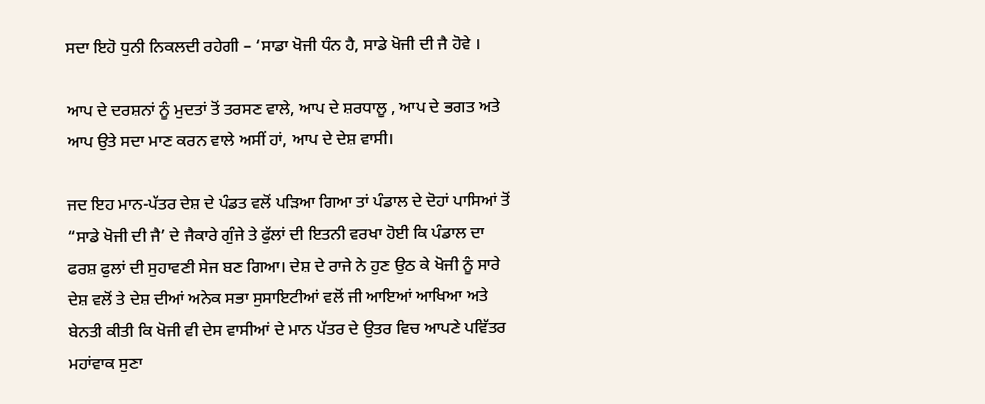ਸਦਾ ਇਹੋ ਧੁਨੀ ਨਿਕਲਦੀ ਰਹੇਗੀ – ‘ਸਾਡਾ ਖੋਜੀ ਧੰਨ ਹੈ, ਸਾਡੇ ਖੋਜੀ ਦੀ ਜੈ ਹੋਵੇ ।

ਆਪ ਦੇ ਦਰਸ਼ਨਾਂ ਨੂੰ ਮੁਦਤਾਂ ਤੋਂ ਤਰਸਣ ਵਾਲੇ, ਆਪ ਦੇ ਸ਼ਰਧਾਲੂ , ਆਪ ਦੇ ਭਗਤ ਅਤੇ ਆਪ ਉਤੇ ਸਦਾ ਮਾਣ ਕਰਨ ਵਾਲੇ ਅਸੀਂ ਹਾਂ, ਆਪ ਦੇ ਦੇਸ਼ ਵਾਸੀ।

ਜਦ ਇਹ ਮਾਨ-ਪੱਤਰ ਦੇਸ਼ ਦੇ ਪੰਡਤ ਵਲੋਂ ਪੜਿਆ ਗਿਆ ਤਾਂ ਪੰਡਾਲ ਦੇ ਦੋਹਾਂ ਪਾਸਿਆਂ ਤੋਂ “ਸਾਡੇ ਖੋਜੀ ਦੀ ਜੈ’ ਦੇ ਜੈਕਾਰੇ ਗੁੰਜੇ ਤੇ ਫੁੱਲਾਂ ਦੀ ਇਤਨੀ ਵਰਖਾ ਹੋਈ ਕਿ ਪੰਡਾਲ ਦਾ ਫਰਸ਼ ਫੁਲਾਂ ਦੀ ਸੁਹਾਵਣੀ ਸੇਜ ਬਣ ਗਿਆ। ਦੇਸ਼ ਦੇ ਰਾਜੇ ਨੇ ਹੁਣ ਉਠ ਕੇ ਖੋਜੀ ਨੂੰ ਸਾਰੇ ਦੇਸ਼ ਵਲੋਂ ਤੇ ਦੇਸ਼ ਦੀਆਂ ਅਨੇਕ ਸਭਾ ਸੁਸਾਇਟੀਆਂ ਵਲੋਂ ਜੀ ਆਇਆਂ ਆਖਿਆ ਅਤੇ ਬੇਨਤੀ ਕੀਤੀ ਕਿ ਖੋਜੀ ਵੀ ਦੇਸ ਵਾਸੀਆਂ ਦੇ ਮਾਨ ਪੱਤਰ ਦੇ ਉਤਰ ਵਿਚ ਆਪਣੇ ਪਵਿੱਤਰ ਮਹਾਂਵਾਕ ਸੁਣਾ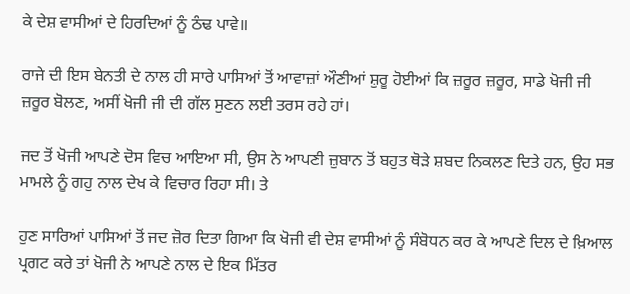ਕੇ ਦੇਸ਼ ਵਾਸੀਆਂ ਦੇ ਹਿਰਦਿਆਂ ਨੂੰ ਠੰਢ ਪਾਵੇ॥

ਰਾਜੇ ਦੀ ਇਸ ਬੇਨਤੀ ਦੇ ਨਾਲ ਹੀ ਸਾਰੇ ਪਾਸਿਆਂ ਤੋਂ ਆਵਾਜ਼ਾਂ ਔਣੀਆਂ ਸ਼ੁਰੂ ਹੋਈਆਂ ਕਿ ਜ਼ਰੂਰ ਜ਼ਰੂਰ, ਸਾਡੇ ਖੋਜੀ ਜੀ ਜ਼ਰੂਰ ਬੋਲਣ, ਅਸੀਂ ਖੋਜੀ ਜੀ ਦੀ ਗੱਲ ਸੁਣਨ ਲਈ ਤਰਸ ਰਹੇ ਹਾਂ।

ਜਦ ਤੋਂ ਖੋਜੀ ਆਪਣੇ ਦੋਸ ਵਿਚ ਆਇਆ ਸੀ, ਉਸ ਨੇ ਆਪਣੀ ਜ਼ੁਬਾਨ ਤੋਂ ਬਹੁਤ ਥੋੜੇ ਸ਼ਬਦ ਨਿਕਲਣ ਦਿਤੇ ਹਨ, ਉਹ ਸਭ ਮਾਮਲੇ ਨੂੰ ਗਹੁ ਨਾਲ ਦੇਖ ਕੇ ਵਿਚਾਰ ਰਿਹਾ ਸੀ। ਤੇ

ਹੁਣ ਸਾਰਿਆਂ ਪਾਸਿਆਂ ਤੋਂ ਜਦ ਜ਼ੋਰ ਦਿਤਾ ਗਿਆ ਕਿ ਖੋਜੀ ਵੀ ਦੇਸ਼ ਵਾਸੀਆਂ ਨੂੰ ਸੰਬੋਧਨ ਕਰ ਕੇ ਆਪਣੇ ਦਿਲ ਦੇ ਖ਼ਿਆਲ ਪ੍ਰਗਟ ਕਰੇ ਤਾਂ ਖੋਜੀ ਨੇ ਆਪਣੇ ਨਾਲ ਦੇ ਇਕ ਮਿੱਤਰ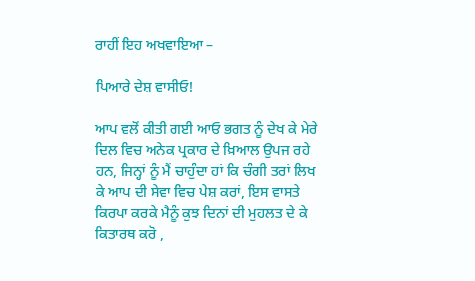ਰਾਹੀਂ ਇਹ ਅਖਵਾਇਆ –

ਪਿਆਰੇ ਦੇਸ਼ ਵਾਸੀਓ!

ਆਪ ਵਲੋਂ ਕੀਤੀ ਗਈ ਆਓ ਭਗਤ ਨੂੰ ਦੇਖ ਕੇ ਮੇਰੇ ਦਿਲ ਵਿਚ ਅਨੇਕ ਪ੍ਰਕਾਰ ਦੇ ਖ਼ਿਆਲ ਉਪਜ ਰਹੇ ਹਨ, ਜਿਨ੍ਹਾਂ ਨੂੰ ਮੈਂ ਚਾਹੁੰਦਾ ਹਾਂ ਕਿ ਚੰਗੀ ਤਰਾਂ ਲਿਖ ਕੇ ਆਪ ਦੀ ਸੇਵਾ ਵਿਚ ਪੇਸ਼ ਕਰਾਂ, ਇਸ ਵਾਸਤੇ ਕਿਰਪਾ ਕਰਕੇ ਮੈਨੂੰ ਕੁਝ ਦਿਨਾਂ ਦੀ ਮੁਹਲਤ ਦੇ ਕੇ ਕਿਤਾਰਥ ਕਰੋ ,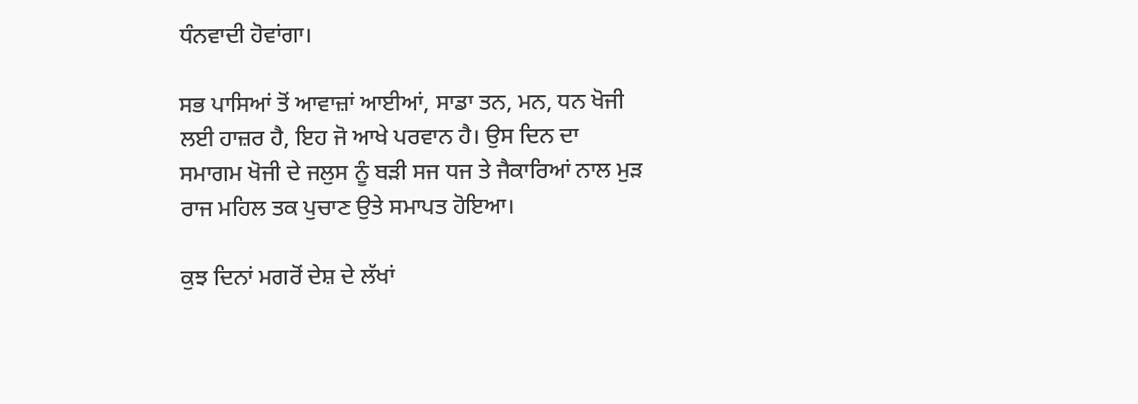ਧੰਨਵਾਦੀ ਹੋਵਾਂਗਾ।

ਸਭ ਪਾਸਿਆਂ ਤੋਂ ਆਵਾਜ਼ਾਂ ਆਈਆਂ, ਸਾਡਾ ਤਨ, ਮਨ, ਧਨ ਖੋਜੀ ਲਈ ਹਾਜ਼ਰ ਹੈ, ਇਹ ਜੋ ਆਖੇ ਪਰਵਾਨ ਹੈ। ਉਸ ਦਿਨ ਦਾ ਸਮਾਗਮ ਖੋਜੀ ਦੇ ਜਲੁਸ ਨੂੰ ਬੜੀ ਸਜ ਧਜ ਤੇ ਜੈਕਾਰਿਆਂ ਨਾਲ ਮੁੜ ਰਾਜ ਮਹਿਲ ਤਕ ਪੁਚਾਣ ਉਤੇ ਸਮਾਪਤ ਹੋਇਆ।

ਕੁਝ ਦਿਨਾਂ ਮਗਰੋਂ ਦੇਸ਼ ਦੇ ਲੱਖਾਂ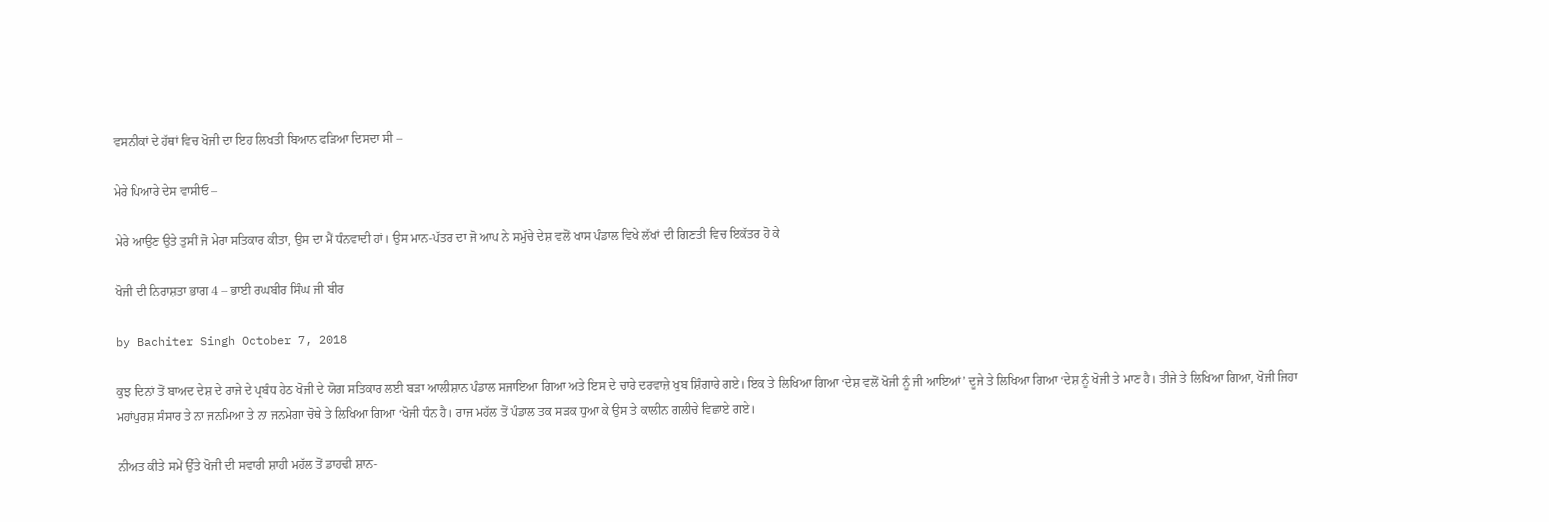ਵਸਨੀਕਾਂ ਦੇ ਹੱਥਾਂ ਵਿਚ ਖੋਜੀ ਦਾ ਇਹ ਲਿਖਤੀ ਬਿਆਨ ਫੜਿਆ ਦਿਸਦਾ ਸੀ –

ਮੇਰੇ ਪਿਆਰੇ ਦੇਸ ਵਾਸੀਓ –

ਮੇਰੇ ਆਉਣ ਉਤੇ ਤੁਸੀਂ ਜੋ ਮੇਰਾ ਸਤਿਕਾਰ ਕੀਤਾ, ਉਸ ਦਾ ਮੈਂ ਧੰਨਵਾਦੀ ਹਾਂ। ਉਸ ਮਾਨ-ਪੱਤਰ ਦਾ ਜੋ ਆਪ ਨੇ ਸਮੁੱਚੇ ਦੇਸ਼ ਵਲੋਂ ਖਾਸ ਪੰਡਾਲ ਵਿਖੇ ਲੱਖਾਂ ਦੀ ਗਿਣਤੀ ਵਿਚ ਇਕੱਤਰ ਹੋ ਕੇ

ਖੋਜੀ ਦੀ ਨਿਰਾਸ਼ਤਾ ਭਾਗ 4 – ਭਾਈ ਰਘਬੀਰ ਸਿੰਘ ਜੀ ਬੀਰ

by Bachiter Singh October 7, 2018

ਕੁਝ ਦਿਨਾਂ ਤੋਂ ਬਾਅਦ ਦੇਸ਼ ਦੇ ਰਾਜੇ ਦੇ ਪ੍ਰਬੰਧ ਹੇਠ ਖੋਜੀ ਦੇ ਯੋਗ ਸਤਿਕਾਰ ਲਈ ਬੜਾ ਆਲੀਸ਼ਾਨ ਪੰਡਾਲ ਸਜਾਇਆ ਗਿਆ ਅਤੇ ਇਸ ਦੇ ਚਾਰੇ ਦਰਵਾਜ਼ੇ ਖੁਬ ਸ਼ਿੰਗਾਰੇ ਗਏ। ਇਕ ਤੇ ਲਿਖਿਆ ਗਿਆ ‘ਦੇਸ਼ ਵਲੋਂ ਖੋਜੀ ਨੂੰ ਜੀ ਆਇਆਂ’ ਦੂਜੇ ਤੇ ਲਿਖਿਆ ਗਿਆ ‘ਦੇਸ਼ ਨੂੰ ਖੋਜੀ ਤੇ ਮਾਣ ਹੈ। ਤੀਜੇ ਤੇ ਲਿਖਿਆ ਗਿਆ, ਖੋਜੀ ਜਿਹਾ ਮਹਾਂਪੁਰਸ਼ ਸੰਸਾਰ ਤੇ ਨਾ ਜਨਮਿਆ ਤੇ ਨਾ ਜਨਮੇਗਾ ਚੋਥੇ ਤੇ ਲਿਖਿਆ ਗਿਆ ‘ਖੋਜੀ ਧੰਨ ਹੈ। ਰਾਜ ਮਹੱਲ ਤੋਂ ਪੰਡਾਲ ਤਕ ਸੜਕ ਧੁਆ ਕੇ ਉਸ ਤੇ ਕਾਲੀਨ ਗਲੀਚੇ ਵਿਛਾਏ ਗਏ।

ਨੀਅਤ ਕੀਤੇ ਸਮੇਂ ਉੱਤੇ ਖੋਜੀ ਦੀ ਸਵਾਰੀ ਸ਼ਾਹੀ ਮਹੱਲ ਤੋਂ ਡਾਹਢੀ ਸ਼ਾਨ-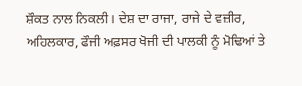ਸ਼ੌਕਤ ਨਾਲ ਨਿਕਲੀ। ਦੇਸ਼ ਦਾ ਰਾਜਾ, ਰਾਜੇ ਦੇ ਵਜ਼ੀਰ, ਅਹਿਲਕਾਰ, ਫੌਜੀ ਅਫ਼ਸਰ ਖੋਜੀ ਦੀ ਪਾਲਕੀ ਨੂੰ ਮੋਢਿਆਂ ਤੇ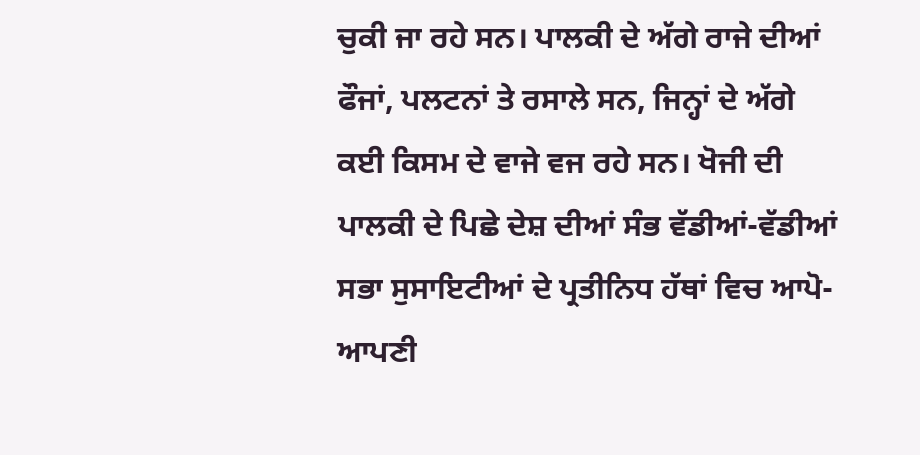ਚੁਕੀ ਜਾ ਰਹੇ ਸਨ। ਪਾਲਕੀ ਦੇ ਅੱਗੇ ਰਾਜੇ ਦੀਆਂ ਫੌਜਾਂ, ਪਲਟਨਾਂ ਤੇ ਰਸਾਲੇ ਸਨ, ਜਿਨ੍ਹਾਂ ਦੇ ਅੱਗੇ ਕਈ ਕਿਸਮ ਦੇ ਵਾਜੇ ਵਜ ਰਹੇ ਸਨ। ਖੋਜੀ ਦੀ ਪਾਲਕੀ ਦੇ ਪਿਛੇ ਦੇਸ਼ ਦੀਆਂ ਸੰਭ ਵੱਡੀਆਂ-ਵੱਡੀਆਂ ਸਭਾ ਸੁਸਾਇਟੀਆਂ ਦੇ ਪ੍ਰਤੀਨਿਧ ਹੱਥਾਂ ਵਿਚ ਆਪੋ-ਆਪਣੀ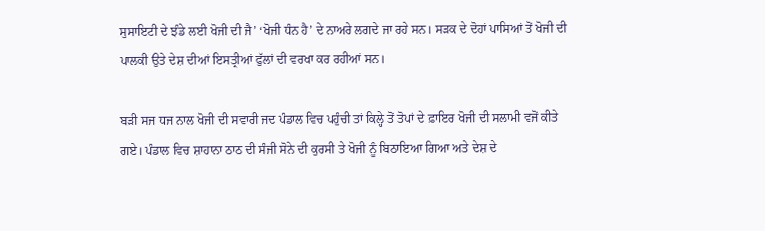ਸੁਸਾਇਟੀ ਦੇ ਝੰਡੇ ਲਈ ਖੋਜੀ ਦੀ ਜੈ’ ‘ਖੋਜੀ ਧੰਨ ਹੈ’ ਦੇ ਨਾਅਰੇ ਲਗਦੇ ਜਾ ਰਹੇ ਸਨ। ਸੜਕ ਦੇ ਦੋਹਾਂ ਪਾਸਿਆਂ ਤੋਂ ਖੋਜੀ ਦੀ ਪਾਲਕੀ ਉਤੇ ਦੇਸ਼ ਦੀਆਂ ਇਸਤ੍ਰੀਆਂ ਫੁੱਲਾਂ ਦੀ ਵਰਖਾ ਕਰ ਰਹੀਆਂ ਸਨ।

ਬੜੀ ਸਜ ਧਜ ਨਾਲ ਖੋਜੀ ਦੀ ਸਵਾਰੀ ਜਦ ਪੰਡਾਲ ਵਿਚ ਪਹੁੰਚੀ ਤਾਂ ਕਿਲ੍ਹੇ ਤੋਂ ਤੋਪਾਂ ਦੇ ਫ਼ਾਇਰ ਖੋਜੀ ਦੀ ਸਲਾਮੀ ਵਜੋਂ ਕੀਤੇ ਗਏ। ਪੰਡਾਲ ਵਿਚ ਸ਼ਾਹਾਨਾ ਠਾਠ ਦੀ ਸੰਜੀ ਸੋਨੇ ਦੀ ਕੁਰਸੀ ਤੇ ਖੋਜੀ ਨੂੰ ਬਿਠਾਇਆ ਗਿਆ ਅਤੇ ਦੇਸ਼ ਦੇ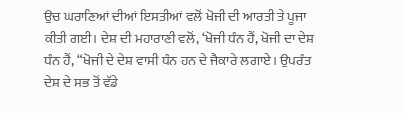ਉਚ ਘਰਾਣਿਆਂ ਦੀਆਂ ਇਸਤੀਆਂ ਵਲੋਂ ਖੋਜੀ ਦੀ ਆਰਤੀ ਤੇ ਪੂਜਾ ਕੀਤੀ ਗਈ। ਦੇਸ਼ ਦੀ ਮਹਾਰਾਣੀ ਵਲੋਂ, ‘ਖੋਜੀ ਧੰਨ ਹੈਂ, ਖੋਜੀ ਦਾ ਦੇਸ਼ ਧੰਨ ਹੈਂ, “ਖੋਜੀ ਦੇ ਦੇਸ਼ ਵਾਸੀ ਧੰਨ ਹਨ ਦੇ ਜੈਕਾਰੇ ਲਗਾਏ। ਉਪਰੰਤ ਦੇਸ਼ ਦੇ ਸਭ ਤੋਂ ਵੱਡੇ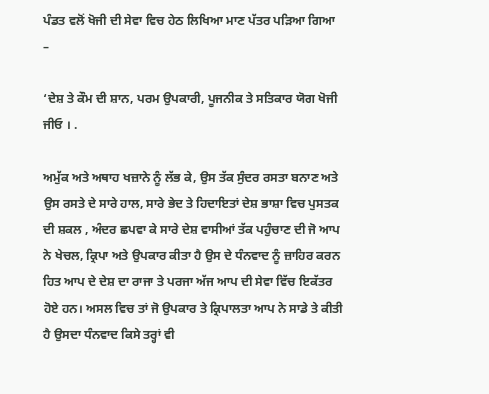ਪੰਡਤ ਵਲੋਂ ਖੋਜੀ ਦੀ ਸੇਵਾ ਵਿਚ ਹੇਠ ਲਿਖਿਆ ਮਾਣ ਪੱਤਰ ਪੜਿਆ ਗਿਆ –

‘ਦੇਸ਼ ਤੇ ਕੌਮ ਦੀ ਸ਼ਾਨ, ਪਰਮ ਉਪਕਾਰੀ, ਪੂਜਨੀਕ ਤੇ ਸਤਿਕਾਰ ਯੋਗ ਖੋਜੀ ਜੀਓ । .

ਅਮੁੱਕ ਅਤੇ ਅਥਾਹ ਖਜ਼ਾਨੇ ਨੂੰ ਲੱਭ ਕੇ, ਉਸ ਤੱਕ ਸੁੰਦਰ ਰਸਤਾ ਬਨਾਣ ਅਤੇ ਉਸ ਰਸਤੇ ਦੇ ਸਾਰੇ ਹਾਲ, ਸਾਰੇ ਭੇਦ ਤੇ ਹਿਦਾਇਤਾਂ ਦੇਸ਼ ਭਾਸ਼ਾ ਵਿਚ ਪੁਸਤਕ ਦੀ ਸ਼ਕਲ , ਅੰਦਰ ਛਪਵਾ ਕੇ ਸਾਰੇ ਦੇਸ਼ ਵਾਸੀਆਂ ਤੱਕ ਪਹੁੰਚਾਣ ਦੀ ਜੋ ਆਪ ਨੇ ਖੇਚਲ, ਕ੍ਰਿਪਾ ਅਤੇ ਉਪਕਾਰ ਕੀਤਾ ਹੈ ਉਸ ਦੇ ਧੰਨਵਾਦ ਨੂੰ ਜ਼ਾਹਿਰ ਕਰਨ ਹਿਤ ਆਪ ਦੇ ਦੇਸ਼ ਦਾ ਰਾਜਾ ਤੇ ਪਰਜਾ ਅੱਜ ਆਪ ਦੀ ਸੇਵਾ ਵਿੱਚ ਇਕੱਤਰ ਹੋਏ ਹਨ। ਅਸਲ ਵਿਚ ਤਾਂ ਜੋ ਉਪਕਾਰ ਤੇ ਕ੍ਰਿਪਾਲਤਾ ਆਪ ਨੇ ਸਾਡੇ ਤੇ ਕੀਤੀ ਹੈ ਉਸਦਾ ਧੰਨਵਾਦ ਕਿਸੇ ਤਰ੍ਹਾਂ ਵੀ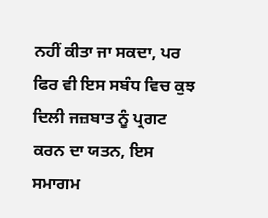ਨਹੀਂ ਕੀਤਾ ਜਾ ਸਕਦਾ, ਪਰ ਫਿਰ ਵੀ ਇਸ ਸਬੰਧ ਵਿਚ ਕੁਝ ਦਿਲੀ ਜਜ਼ਬਾਤ ਨੂੰ ਪ੍ਰਗਟ ਕਰਨ ਦਾ ਯਤਨ, ਇਸ ਸਮਾਗਮ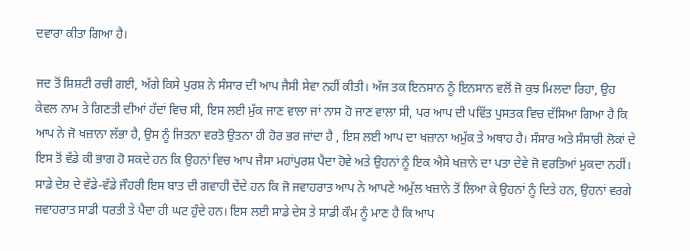ਦਵਾਰਾ ਕੀਤਾ ਗਿਆ ਹੈ।

ਜਦ ਤੋਂ ਸ਼ਿਸ਼ਟੀ ਰਚੀ ਗਈ, ਅੱਗੇ ਕਿਸੇ ਪੁਰਸ਼ ਨੇ ਸੰਸਾਰ ਦੀ ਆਪ ਜੈਸੀ ਸੇਵਾ ਨਹੀਂ ਕੀਤੀ। ਅੱਜ ਤਕ ਇਨਸਾਨ ਨੂੰ ਇਨਸਾਨ ਵਲੋਂ ਜੋ ਕੁਝ ਮਿਲਦਾ ਰਿਹਾ, ਉਹ ਕੇਵਲ ਨਾਮ ਤੇ ਗਿਣਤੀ ਦੀਆਂ ਹੱਦਾਂ ਵਿਚ ਸੀ, ਇਸ ਲਈ ਮੁੱਕ ਜਾਣ ਵਾਲਾ ਜਾਂ ਨਾਸ ਹੋ ਜਾਣ ਵਾਲਾ ਸੀ, ਪਰ ਆਪ ਦੀ ਪਵਿੱਤ ਪੁਸਤਕ ਵਿਚ ਦੱਸਿਆ ਗਿਆ ਹੈ ਕਿ ਆਪ ਨੇ ਜੋ ਖਜ਼ਾਨਾ ਲੱਭਾ ਹੈ, ਉਸ ਨੂੰ ਜਿਤਨਾ ਵਰਤੋ ਉਤਨਾ ਹੀ ਹੋਰ ਭਰ ਜਾਂਦਾ ਹੈ , ਇਸ ਲਈ ਆਪ ਦਾ ਖਜ਼ਾਨਾ ਅਮੁੱਕ ਤੇ ਅਥਾਹ ਹੈ। ਸੰਸਾਰ ਅਤੇ ਸੰਸਾਰੀ ਲੋਕਾਂ ਦੇ ਇਸ ਤੋਂ ਵੱਡੇ ਕੀ ਭਾਗ ਹੋ ਸਕਦੇ ਹਨ ਕਿ ਉਹਨਾਂ ਵਿਚ ਆਪ ਜੈਸਾ ਮਹਾਂਪੁਰਸ਼ ਪੈਦਾ ਹੋਵੇ ਅਤੇ ਉਹਨਾਂ ਨੂੰ ਇਕ ਐਸੇ ਖਜ਼ਾਨੇ ਦਾ ਪਤਾ ਦੇਵੇ ਜੋ ਵਰਤਿਆਂ ਮੁਕਦਾ ਨਹੀਂ। ਸਾਡੇ ਦੇਸ਼ ਦੇ ਵੱਡੇ-ਵੱਡੇ ਜੌਹਰੀ ਇਸ ਬਾਤ ਦੀ ਗਵਾਹੀ ਦੇਂਦੇ ਹਨ ਕਿ ਜੋ ਜਵਾਹਰਾਤ ਆਪ ਨੇ ਆਪਣੇ ਅਮੁੱਲ ਖਜ਼ਾਨੇ ਤੋਂ ਲਿਆ ਕੇ ਉਹਨਾਂ ਨੂੰ ਦਿਤੇ ਹਨ, ਉਹਨਾਂ ਵਰਗੇ ਜਵਾਹਰਾਤ ਸਾਡੀ ਧਰਤੀ ਤੇ ਪੈਦਾ ਹੀ ਘਟ ਹੁੰਦੇ ਹਨ। ਇਸ ਲਈ ਸਾਡੇ ਦੇਸ ਤੇ ਸਾਡੀ ਕੌਮ ਨੂੰ ਮਾਣ ਹੈ ਕਿ ਆਪ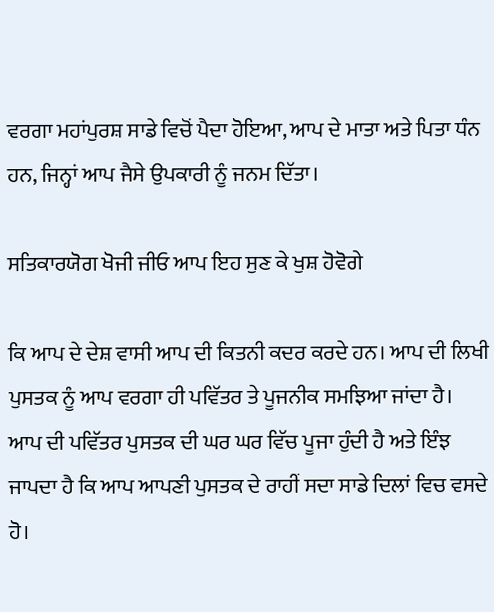ਵਰਗਾ ਮਹਾਂਪੁਰਸ਼ ਸਾਡੇ ਵਿਚੋਂ ਪੈਦਾ ਹੋਇਆ, ਆਪ ਦੇ ਮਾਤਾ ਅਤੇ ਪਿਤਾ ਧੰਨ ਹਨ, ਜਿਨ੍ਹਾਂ ਆਪ ਜੈਸੇ ਉਪਕਾਰੀ ਨੂੰ ਜਨਮ ਦਿੱਤਾ।

ਸਤਿਕਾਰਯੋਗ ਖੋਜੀ ਜੀਓ ਆਪ ਇਹ ਸੁਣ ਕੇ ਖੁਸ਼ ਹੋਵੋਗੇ

ਕਿ ਆਪ ਦੇ ਦੇਸ਼ ਵਾਸੀ ਆਪ ਦੀ ਕਿਤਨੀ ਕਦਰ ਕਰਦੇ ਹਨ। ਆਪ ਦੀ ਲਿਖੀ ਪੁਸਤਕ ਨੂੰ ਆਪ ਵਰਗਾ ਹੀ ਪਵਿੱਤਰ ਤੇ ਪੂਜਨੀਕ ਸਮਝਿਆ ਜਾਂਦਾ ਹੈ। ਆਪ ਦੀ ਪਵਿੱਤਰ ਪੁਸਤਕ ਦੀ ਘਰ ਘਰ ਵਿੱਚ ਪੂਜਾ ਹੁੰਦੀ ਹੈ ਅਤੇ ਇੰਝ ਜਾਪਦਾ ਹੈ ਕਿ ਆਪ ਆਪਣੀ ਪੁਸਤਕ ਦੇ ਰਾਹੀਂ ਸਦਾ ਸਾਡੇ ਦਿਲਾਂ ਵਿਚ ਵਸਦੇ ਹੋ।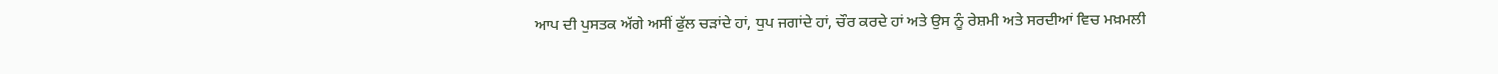ਆਪ ਦੀ ਪੁਸਤਕ ਅੱਗੇ ਅਸੀਂ ਫੁੱਲ ਚੜਾਂਦੇ ਹਾਂ, ਧੁਪ ਜਗਾਂਦੇ ਹਾਂ, ਚੌਰ ਕਰਦੇ ਹਾਂ ਅਤੇ ਉਸ ਨੂੰ ਰੇਸ਼ਮੀ ਅਤੇ ਸਰਦੀਆਂ ਵਿਚ ਮਖ਼ਮਲੀ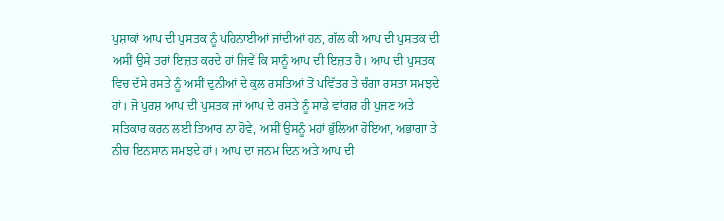ਪੁਸ਼ਾਕਾਂ ਆਪ ਦੀ ਪੁਸਤਕ ਨੂੰ ਪਹਿਨਾਈਆਂ ਜਾਂਦੀਆਂ ਹਨ, ਗੱਲ ਕੀ ਆਪ ਦੀ ਪੁਸਤਕ ਦੀ ਅਸੀਂ ਉਸੇ ਤਰਾਂ ਇਜ਼ਤ ਕਰਦੇ ਹਾਂ ਜਿਵੇਂ ਕਿ ਸਾਨੂੰ ਆਪ ਦੀ ਇਜ਼ਤ ਹੈ। ਆਪ ਦੀ ਪੁਸਤਕ ਵਿਚ ਦੱਸੇ ਰਸਤੇ ਨੂੰ ਅਸੀਂ ਦੁਨੀਆਂ ਦੇ ਕੁਲ ਰਸਤਿਆਂ ਤੋਂ ਪਵਿੱਤਰ ਤੇ ਚੰਗਾ ਰਸਤਾ ਸਮਝਦੇ ਹਾਂ। ਜੋ ਪੁਰਸ਼ ਆਪ ਦੀ ਪੁਸਤਕ ਜਾਂ ਆਪ ਦੇ ਰਸਤੇ ਨੂੰ ਸਾਡੇ ਵਾਂਗਰ ਹੀ ਪੁਜਣ ਅਤੇ ਸਤਿਕਾਰ ਕਰਨ ਲਈ ਤਿਆਰ ਨਾ ਹੋਵੇ, ਅਸੀਂ ਉਸਨੂੰ ਮਹਾਂ ਭੁੱਲਿਆ ਹੋਇਆ, ਅਭਾਗਾ ਤੇ ਨੀਚ ਇਨਸਾਨ ਸਮਝਦੇ ਹਾਂ। ਆਪ ਦਾ ਜਨਮ ਦਿਨ ਅਤੇ ਆਪ ਦੀ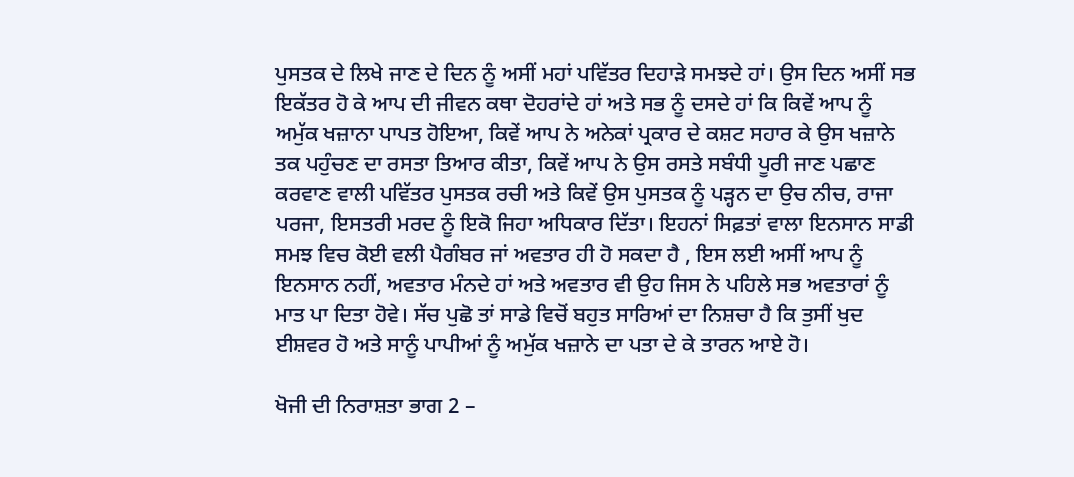ਪੁਸਤਕ ਦੇ ਲਿਖੇ ਜਾਣ ਦੇ ਦਿਨ ਨੂੰ ਅਸੀਂ ਮਹਾਂ ਪਵਿੱਤਰ ਦਿਹਾੜੇ ਸਮਝਦੇ ਹਾਂ। ਉਸ ਦਿਨ ਅਸੀਂ ਸਭ ਇਕੱਤਰ ਹੋ ਕੇ ਆਪ ਦੀ ਜੀਵਨ ਕਥਾ ਦੋਹਰਾਂਦੇ ਹਾਂ ਅਤੇ ਸਭ ਨੂੰ ਦਸਦੇ ਹਾਂ ਕਿ ਕਿਵੇਂ ਆਪ ਨੂੰ ਅਮੁੱਕ ਖਜ਼ਾਨਾ ਪਾਪਤ ਹੋਇਆ, ਕਿਵੇਂ ਆਪ ਨੇ ਅਨੇਕਾਂ ਪ੍ਰਕਾਰ ਦੇ ਕਸ਼ਟ ਸਹਾਰ ਕੇ ਉਸ ਖਜ਼ਾਨੇ ਤਕ ਪਹੁੰਚਣ ਦਾ ਰਸਤਾ ਤਿਆਰ ਕੀਤਾ, ਕਿਵੇਂ ਆਪ ਨੇ ਉਸ ਰਸਤੇ ਸਬੰਧੀ ਪੂਰੀ ਜਾਣ ਪਛਾਣ ਕਰਵਾਣ ਵਾਲੀ ਪਵਿੱਤਰ ਪੁਸਤਕ ਰਚੀ ਅਤੇ ਕਿਵੇਂ ਉਸ ਪੁਸਤਕ ਨੂੰ ਪੜ੍ਹਨ ਦਾ ਉਚ ਨੀਚ, ਰਾਜਾ ਪਰਜਾ, ਇਸਤਰੀ ਮਰਦ ਨੂੰ ਇਕੋ ਜਿਹਾ ਅਧਿਕਾਰ ਦਿੱਤਾ। ਇਹਨਾਂ ਸਿਫ਼ਤਾਂ ਵਾਲਾ ਇਨਸਾਨ ਸਾਡੀ ਸਮਝ ਵਿਚ ਕੋਈ ਵਲੀ ਪੈਗੰਬਰ ਜਾਂ ਅਵਤਾਰ ਹੀ ਹੋ ਸਕਦਾ ਹੈ , ਇਸ ਲਈ ਅਸੀਂ ਆਪ ਨੂੰ ਇਨਸਾਨ ਨਹੀਂ, ਅਵਤਾਰ ਮੰਨਦੇ ਹਾਂ ਅਤੇ ਅਵਤਾਰ ਵੀ ਉਹ ਜਿਸ ਨੇ ਪਹਿਲੇ ਸਭ ਅਵਤਾਰਾਂ ਨੂੰ ਮਾਤ ਪਾ ਦਿਤਾ ਹੋਵੇ। ਸੱਚ ਪੁਛੋ ਤਾਂ ਸਾਡੇ ਵਿਚੋਂ ਬਹੁਤ ਸਾਰਿਆਂ ਦਾ ਨਿਸ਼ਚਾ ਹੈ ਕਿ ਤੁਸੀਂ ਖੁਦ ਈਸ਼ਵਰ ਹੋ ਅਤੇ ਸਾਨੂੰ ਪਾਪੀਆਂ ਨੂੰ ਅਮੁੱਕ ਖਜ਼ਾਨੇ ਦਾ ਪਤਾ ਦੇ ਕੇ ਤਾਰਨ ਆਏ ਹੋ।

ਖੋਜੀ ਦੀ ਨਿਰਾਸ਼ਤਾ ਭਾਗ 2 –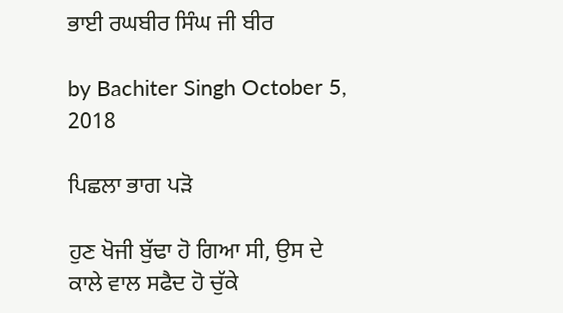ਭਾਈ ਰਘਬੀਰ ਸਿੰਘ ਜੀ ਬੀਰ

by Bachiter Singh October 5, 2018

ਪਿਛਲਾ ਭਾਗ ਪੜੋ

ਹੁਣ ਖੋਜੀ ਬੁੱਢਾ ਹੋ ਗਿਆ ਸੀ, ਉਸ ਦੇ ਕਾਲੇ ਵਾਲ ਸਫੈਦ ਹੋ ਚੁੱਕੇ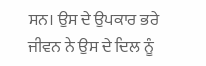ਸਨ। ਉਸ ਦੇ ਉਪਕਾਰ ਭਰੇ ਜੀਵਨ ਨੇ ਉਸ ਦੇ ਦਿਲ ਨੂੰ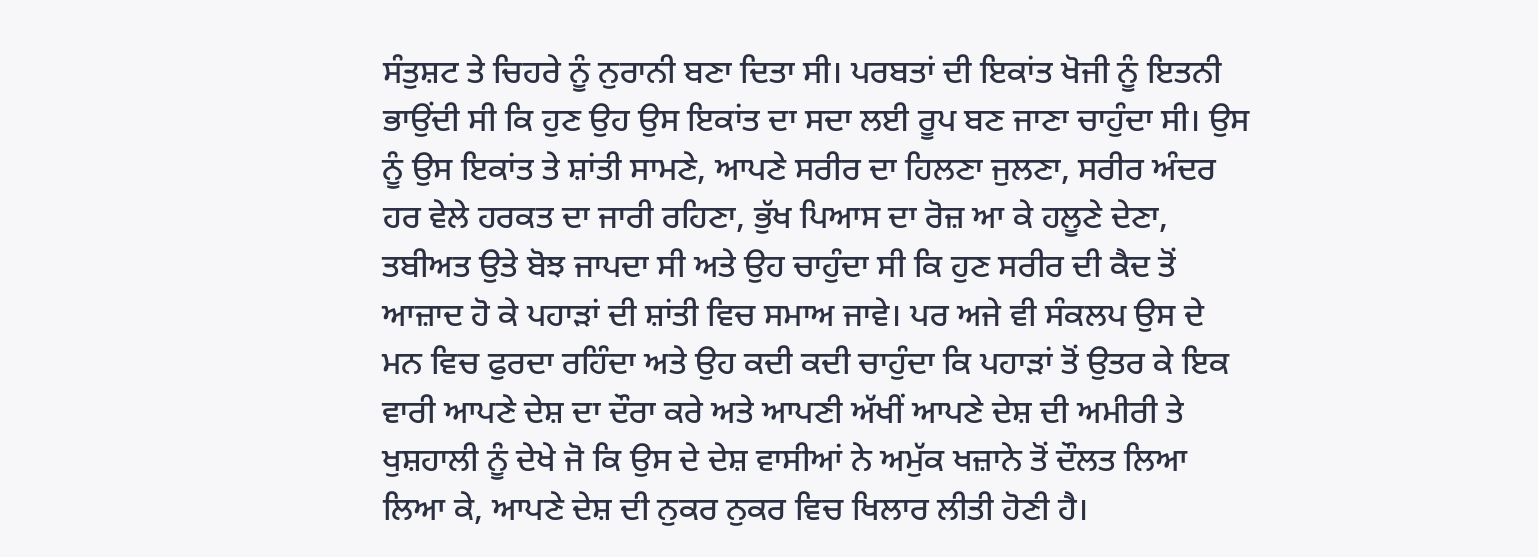ਸੰਤੁਸ਼ਟ ਤੇ ਚਿਹਰੇ ਨੂੰ ਨੁਰਾਨੀ ਬਣਾ ਦਿਤਾ ਸੀ। ਪਰਬਤਾਂ ਦੀ ਇਕਾਂਤ ਖੋਜੀ ਨੂੰ ਇਤਨੀ ਭਾਉਂਦੀ ਸੀ ਕਿ ਹੁਣ ਉਹ ਉਸ ਇਕਾਂਤ ਦਾ ਸਦਾ ਲਈ ਰੂਪ ਬਣ ਜਾਣਾ ਚਾਹੁੰਦਾ ਸੀ। ਉਸ ਨੂੰ ਉਸ ਇਕਾਂਤ ਤੇ ਸ਼ਾਂਤੀ ਸਾਮਣੇ, ਆਪਣੇ ਸਰੀਰ ਦਾ ਹਿਲਣਾ ਜੁਲਣਾ, ਸਰੀਰ ਅੰਦਰ ਹਰ ਵੇਲੇ ਹਰਕਤ ਦਾ ਜਾਰੀ ਰਹਿਣਾ, ਭੁੱਖ ਪਿਆਸ ਦਾ ਰੋਜ਼ ਆ ਕੇ ਹਲੂਣੇ ਦੇਣਾ, ਤਬੀਅਤ ਉਤੇ ਬੋਝ ਜਾਪਦਾ ਸੀ ਅਤੇ ਉਹ ਚਾਹੁੰਦਾ ਸੀ ਕਿ ਹੁਣ ਸਰੀਰ ਦੀ ਕੈਦ ਤੋਂ ਆਜ਼ਾਦ ਹੋ ਕੇ ਪਹਾੜਾਂ ਦੀ ਸ਼ਾਂਤੀ ਵਿਚ ਸਮਾਅ ਜਾਵੇ। ਪਰ ਅਜੇ ਵੀ ਸੰਕਲਪ ਉਸ ਦੇ  ਮਨ ਵਿਚ ਫੁਰਦਾ ਰਹਿੰਦਾ ਅਤੇ ਉਹ ਕਦੀ ਕਦੀ ਚਾਹੁੰਦਾ ਕਿ ਪਹਾੜਾਂ ਤੋਂ ਉਤਰ ਕੇ ਇਕ ਵਾਰੀ ਆਪਣੇ ਦੇਸ਼ ਦਾ ਦੌਰਾ ਕਰੇ ਅਤੇ ਆਪਣੀ ਅੱਖੀਂ ਆਪਣੇ ਦੇਸ਼ ਦੀ ਅਮੀਰੀ ਤੇ ਖੁਸ਼ਹਾਲੀ ਨੂੰ ਦੇਖੇ ਜੋ ਕਿ ਉਸ ਦੇ ਦੇਸ਼ ਵਾਸੀਆਂ ਨੇ ਅਮੁੱਕ ਖਜ਼ਾਨੇ ਤੋਂ ਦੌਲਤ ਲਿਆ ਲਿਆ ਕੇ, ਆਪਣੇ ਦੇਸ਼ ਦੀ ਨੁਕਰ ਨੁਕਰ ਵਿਚ ਖਿਲਾਰ ਲੀਤੀ ਹੋਣੀ ਹੈ।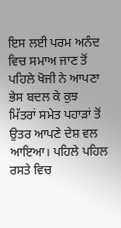ਇਸ ਲਈ ਪਰਮ ਅਨੰਦ ਵਿਚ ਸਮਾਅ ਜਾਣ ਤੋਂ ਪਹਿਲੇ ਖੋਜੀ ਨੇ ਆਪਣਾ ਭੇਸ ਬਦਲ ਕੇ ਕੁਝ ਮਿੱਤਰਾਂ ਸਮੇਤ ਪਹਾੜਾਂ ਤੋਂ ਉਤਰ ਆਪਣੇ ਦੇਸ਼ ਵਲ ਆਇਆ। ਪਹਿਲੇ ਪਹਿਲ ਰਸਤੇ ਵਿਚ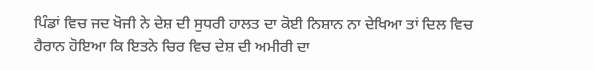ਪਿੰਡਾਂ ਵਿਚ ਜਦ ਖੋਜੀ ਨੇ ਦੇਸ਼ ਦੀ ਸੁਧਰੀ ਹਾਲਤ ਦਾ ਕੋਈ ਨਿਸ਼ਾਨ ਨਾ ਦੇਖਿਆ ਤਾਂ ਦਿਲ ਵਿਚ ਹੈਰਾਨ ਹੋਇਆ ਕਿ ਇਤਨੇ ਚਿਰ ਵਿਚ ਦੇਸ਼ ਦੀ ਅਮੀਰੀ ਦਾ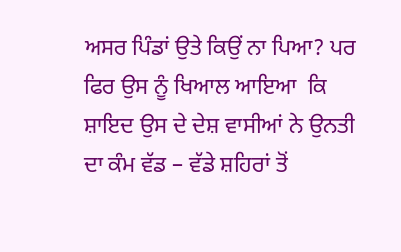ਅਸਰ ਪਿੰਡਾਂ ਉਤੇ ਕਿਉਂ ਨਾ ਪਿਆ? ਪਰ ਫਿਰ ਉਸ ਨੂੰ ਖਿਆਲ ਆਇਆ  ਕਿ ਸ਼ਾਇਦ ਉਸ ਦੇ ਦੇਸ਼ ਵਾਸੀਆਂ ਨੇ ਉਨਤੀ ਦਾ ਕੰਮ ਵੱਡ – ਵੱਡੇ ਸ਼ਹਿਰਾਂ ਤੋਂ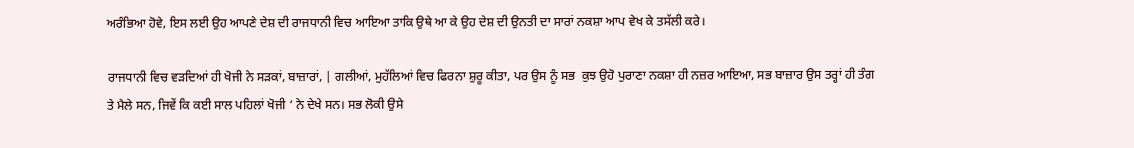ਅਰੰਭਿਆ ਹੋਵੇ, ਇਸ ਲਈ ਉਹ ਆਪਣੇ ਦੇਸ਼ ਦੀ ਰਾਜਧਾਨੀ ਵਿਚ ਆਇਆ ਤਾਕਿ ਉਥੇ ਆ ਕੇ ਉਹ ਦੇਸ਼ ਦੀ ਉਨਤੀ ਦਾ ਸਾਰਾਂ ਨਕਸ਼ਾ ਆਪ ਵੇਖ ਕੇ ਤਸੱਲੀ ਕਰੇ।

ਰਾਜਧਾਨੀ ਵਿਚ ਵੜਦਿਆਂ ਹੀ ਖੋਜੀ ਨੇ ਸੜਕਾਂ, ਬਾਜ਼ਾਰਾਂ, | ਗਲੀਆਂ, ਮੁਹੱਲਿਆਂ ਵਿਚ ਫਿਰਨਾ ਸ਼ੁਰੂ ਕੀਤਾ, ਪਰ ਉਸ ਨੂੰ ਸਭ  ਕੁਝ ਉਹੋ ਪੁਰਾਣਾ ਨਕਸ਼ਾ ਹੀ ਨਜ਼ਰ ਆਇਆ, ਸਭ ਬਾਜ਼ਾਰ ਉਸ ਤਰ੍ਹਾਂ ਹੀ ਤੰਗ ਤੇ ਮੈਲੇ ਸਨ, ਜਿਵੇਂ ਕਿ ਕਈ ਸਾਲ ਪਹਿਲਾਂ ਖੋਜੀ ‘ ਨੇ ਦੇਖੇ ਸਨ। ਸਭ ਲੋਕੀ ਉਸੇ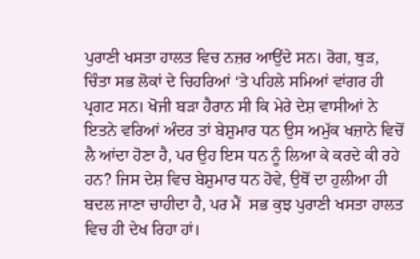ਪੁਰਾਣੀ ਖਸਤਾ ਹਾਲਤ ਵਿਚ ਨਜ਼ਰ ਆਉਂਦੇ ਸਨ। ਰੋਗ, ਥੁੜ, ਚਿੰਤਾ ਸਭ ਲੋਕਾਂ ਦੇ ਚਿਹਰਿਆਂ ‘ਤੇ ਪਹਿਲੇ ਸਮਿਆਂ ਵਾਂਗਰ ਹੀ ਪ੍ਰਗਟ ਸਨ। ਖੋਜੀ ਬੜਾ ਹੈਰਾਨ ਸੀ ਕਿ ਮੇਰੇ ਦੇਸ਼ ਵਾਸੀਆਂ ਨੇ ਇਤਨੇ ਵਰਿਆਂ ਅੰਦਰ ਤਾਂ ਬੇਸ਼ੁਮਾਰ ਧਨ ਉਸ ਅਮੁੱਕ ਖਜ਼ਾਨੇ ਵਿਚੋਂ ਲੈ ਆਂਦਾ ਹੋਣਾ ਹੈ, ਪਰ ਉਹ ਇਸ ਧਨ ਨੂੰ ਲਿਆ ਕੇ ਕਰਦੇ ਕੀ ਰਹੇ ਹਨ? ਜਿਸ ਦੇਸ਼ ਵਿਚ ਬੇਸ਼ੁਮਾਰ ਧਨ ਹੋਵੇ, ਉਥੋਂ ਦਾ ਹੁਲੀਆ ਹੀ ਬਦਲ ਜਾਣਾ ਚਾਹੀਦਾ ਹੈ, ਪਰ ਮੈਂ  ਸਭ ਕੁਝ ਪੁਰਾਣੀ ਖਸਤਾ ਹਾਲਤ ਵਿਚ ਹੀ ਦੇਖ ਰਿਹਾ ਹਾਂ।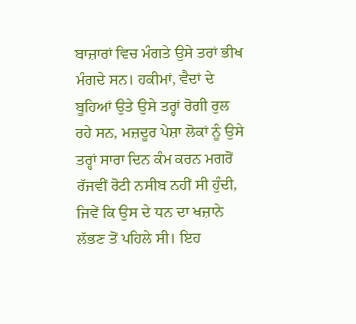ਬਾਜ਼ਾਰਾਂ ਵਿਚ ਮੰਗਤੇ ਉਸੇ ਤਰਾਂ ਭੀਖ ਮੰਗਦੇ ਸਨ। ਹਕੀਮਾਂ, ਵੈਦਾਂ ਦੇ ਬੂਹਿਆਂ ਉਤੇ ਉਸੇ ਤਰ੍ਹਾਂ ਰੋਗੀ ਰੁਲ ਰਹੇ ਸਨ, ਮਜ਼ਦੂਰ ਪੇਸ਼ਾ ਲੋਕਾਂ ਨੂੰ ਉਸੇ ਤਰ੍ਹਾਂ ਸਾਰਾ ਦਿਨ ਕੰਮ ਕਰਨ ਮਗਰੋਂ ਰੱਜਵੀਂ ਰੋਟੀ ਨਸੀਬ ਨਹੀਂ ਸੀ ਹੁੰਦੀ, ਜਿਵੇਂ ਕਿ ਉਸ ਦੇ ਧਨ ਦਾ ਖਜ਼ਾਨੇ ਲੱਭਣ ਤੋਂ ਪਹਿਲੇ ਸੀ। ਇਹ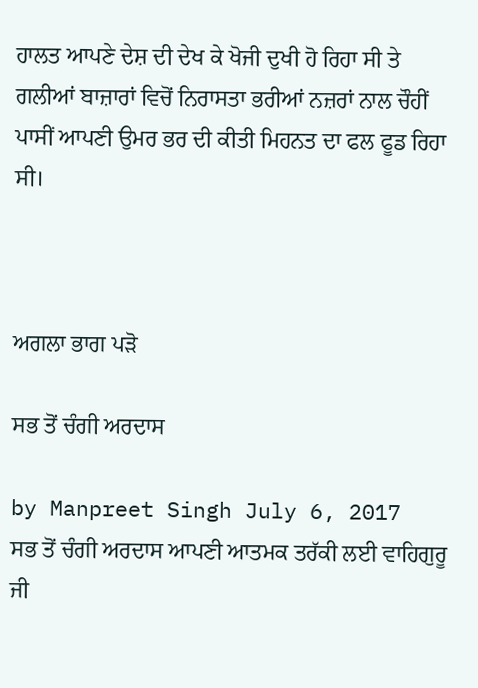ਹਾਲਤ ਆਪਣੇ ਦੇਸ਼ ਦੀ ਦੇਖ ਕੇ ਖੋਜੀ ਦੁਖੀ ਹੋ ਰਿਹਾ ਸੀ ਤੇ ਗਲੀਆਂ ਬਾਜ਼ਾਰਾਂ ਵਿਚੋਂ ਨਿਰਾਸਤਾ ਭਰੀਆਂ ਨਜ਼ਰਾਂ ਨਾਲ ਚੌਹੀਂ ਪਾਸੀਂ ਆਪਣੀ ਉਮਰ ਭਰ ਦੀ ਕੀਤੀ ਮਿਹਨਤ ਦਾ ਫਲ ਫੂਡ ਰਿਹਾ ਸੀ।



ਅਗਲਾ ਭਾਗ ਪੜੋ

ਸਭ ਤੋਂ ਚੰਗੀ ਅਰਦਾਸ

by Manpreet Singh July 6, 2017
ਸਭ ਤੋਂ ਚੰਗੀ ਅਰਦਾਸ ਆਪਣੀ ਆਤਮਕ ਤਰੱਕੀ ਲਈ ਵਾਹਿਗੁਰੂ ਜੀ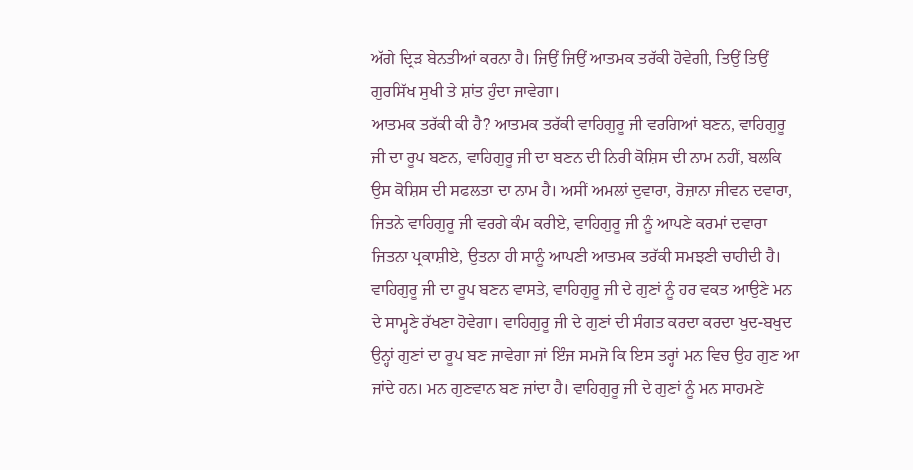ਅੱਗੇ ਦ੍ਰਿੜ ਬੇਨਤੀਆਂ ਕਰਨਾ ਹੈ। ਜਿਉਂ ਜਿਉਂ ਆਤਮਕ ਤਰੱਕੀ ਹੋਵੇਗੀ, ਤਿਉਂ ਤਿਉਂ ਗੁਰਸਿੱਖ ਸੁਖੀ ਤੇ ਸ਼ਾਂਤ ਹੁੰਦਾ ਜਾਵੇਗਾ।
ਆਤਮਕ ਤਰੱਕੀ ਕੀ ਹੈ? ਆਤਮਕ ਤਰੱਕੀ ਵਾਹਿਗੁਰੂ ਜੀ ਵਰਗਿਆਂ ਬਣਨ, ਵਾਹਿਗੁਰੂ ਜੀ ਦਾ ਰੂਪ ਬਣਨ, ਵਾਹਿਗੁਰੂ ਜੀ ਦਾ ਬਣਨ ਦੀ ਨਿਰੀ ਕੋਸ਼ਿਸ ਦੀ ਨਾਮ ਨਹੀਂ, ਬਲਕਿ ਉਸ ਕੋਸ਼ਿਸ ਦੀ ਸਫਲਤਾ ਦਾ ਨਾਮ ਹੈ। ਅਸੀਂ ਅਮਲਾਂ ਦੁਵਾਰਾ, ਰੋਜ਼ਾਨਾ ਜੀਵਨ ਦਵਾਰਾ, ਜਿਤਨੇ ਵਾਹਿਗੁਰੂ ਜੀ ਵਰਗੇ ਕੰਮ ਕਰੀਏ, ਵਾਹਿਗੁਰੂ ਜੀ ਨੂੰ ਆਪਣੇ ਕਰਮਾਂ ਦਵਾਰਾ ਜਿਤਨਾ ਪ੍ਰਕਾਸ਼ੀਏ, ਉਤਨਾ ਹੀ ਸਾਨੂੰ ਆਪਣੀ ਆਤਮਕ ਤਰੱਕੀ ਸਮਝਣੀ ਚਾਹੀਦੀ ਹੈ।
ਵਾਹਿਗੁਰੂ ਜੀ ਦਾ ਰੂਪ ਬਣਨ ਵਾਸਤੇ, ਵਾਹਿਗੁਰੂ ਜੀ ਦੇ ਗੁਣਾਂ ਨੂੰ ਹਰ ਵਕਤ ਆਉਣੇ ਮਨ ਦੇ ਸਾਮ੍ਹਣੇ ਰੱਖਣਾ ਹੋਵੇਗਾ। ਵਾਹਿਗੁਰੂ ਜੀ ਦੇ ਗੁਣਾਂ ਦੀ ਸੰਗਤ ਕਰਦਾ ਕਰਦਾ ਖੁਦ-ਬਖੁਦ ਉਨ੍ਹਾਂ ਗੁਣਾਂ ਦਾ ਰੂਪ ਬਣ ਜਾਵੇਗਾ ਜਾਂ ਇੰਜ ਸਮਜੋ ਕਿ ਇਸ ਤਰ੍ਹਾਂ ਮਨ ਵਿਚ ਉਹ ਗੁਣ ਆ ਜਾਂਦੇ ਹਨ। ਮਨ ਗੁਣਵਾਨ ਬਣ ਜਾਂਦਾ ਹੈ। ਵਾਹਿਗੁਰੂ ਜੀ ਦੇ ਗੁਣਾਂ ਨੂੰ ਮਨ ਸਾਹਮਣੇ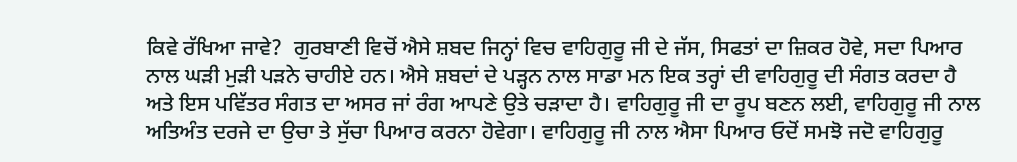ਕਿਵੇ ਰੱਖਿਆ ਜਾਵੇ?  ਗੁਰਬਾਣੀ ਵਿਚੋਂ ਐਸੇ ਸ਼ਬਦ ਜਿਨ੍ਹਾਂ ਵਿਚ ਵਾਹਿਗੁਰੂ ਜੀ ਦੇ ਜੱਸ, ਸਿਫਤਾਂ ਦਾ ਜ਼ਿਕਰ ਹੋਵੇ, ਸਦਾ ਪਿਆਰ ਨਾਲ ਘੜੀ ਮੁੜੀ ਪੜਨੇ ਚਾਹੀਏ ਹਨ। ਐਸੇ ਸ਼ਬਦਾਂ ਦੇ ਪੜ੍ਹਨ ਨਾਲ ਸਾਡਾ ਮਨ ਇਕ ਤਰ੍ਹਾਂ ਦੀ ਵਾਹਿਗੁਰੂ ਦੀ ਸੰਗਤ ਕਰਦਾ ਹੈ ਅਤੇ ਇਸ ਪਵਿੱਤਰ ਸੰਗਤ ਦਾ ਅਸਰ ਜਾਂ ਰੰਗ ਆਪਣੇ ਉਤੇ ਚੜਾਦਾ ਹੈ। ਵਾਹਿਗੁਰੂ ਜੀ ਦਾ ਰੂਪ ਬਣਨ ਲਈ, ਵਾਹਿਗੁਰੂ ਜੀ ਨਾਲ ਅਤਿਅੰਤ ਦਰਜੇ ਦਾ ਉਚਾ ਤੇ ਸੁੱਚਾ ਪਿਆਰ ਕਰਨਾ ਹੋਵੇਗਾ। ਵਾਹਿਗੁਰੂ ਜੀ ਨਾਲ ਐਸਾ ਪਿਆਰ ਓਦੋਂ ਸਮਝੋ ਜਦੋ ਵਾਹਿਗੁਰੂ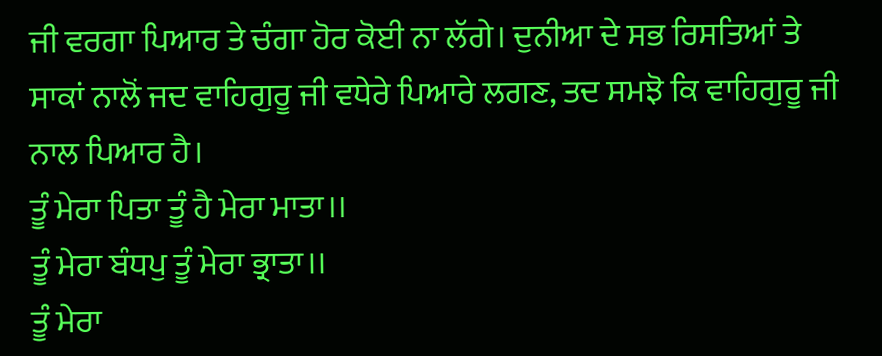ਜੀ ਵਰਗਾ ਪਿਆਰ ਤੇ ਚੰਗਾ ਹੋਰ ਕੋਈ ਨਾ ਲੱਗੇ। ਦੁਨੀਆ ਦੇ ਸਭ ਰਿਸਤਿਆਂ ਤੇ ਸਾਕਾਂ ਨਾਲੋਂ ਜਦ ਵਾਹਿਗੁਰੂ ਜੀ ਵਧੇਰੇ ਪਿਆਰੇ ਲਗਣ, ਤਦ ਸਮਝੋ ਕਿ ਵਾਹਿਗੁਰੂ ਜੀ ਨਾਲ ਪਿਆਰ ਹੈ।
ਤੂੰ ਮੇਰਾ ਪਿਤਾ ਤੂੰ ਹੈ ਮੇਰਾ ਮਾਤਾ।।
ਤੂੰ ਮੇਰਾ ਬੰਧਪੁ ਤੂੰ ਮੇਰਾ ਭ੍ਰਾਤਾ।।
ਤੂੰ ਮੇਰਾ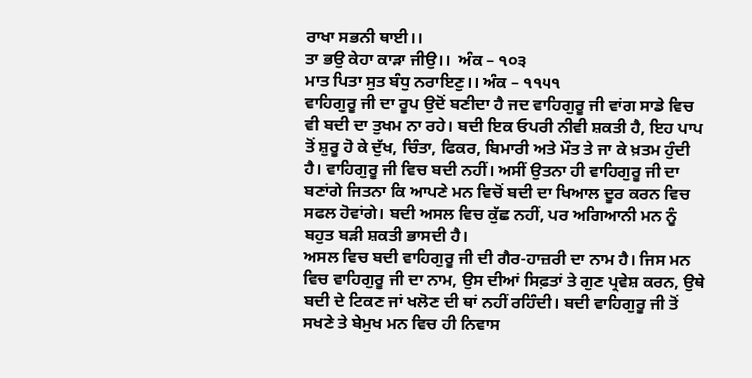ਰਾਖਾ ਸਭਨੀ ਥਾਈ।।
ਤਾ ਭਉ ਕੇਹਾ ਕਾੜਾ ਜੀਉ।।  ਅੰਕ – ੧੦੩
ਮਾਤ ਪਿਤਾ ਸੁਤ ਬੰਧੁ ਨਰਾਇਣੁ।। ਅੰਕ – ੧੧੫੧
ਵਾਹਿਗੁਰੂ ਜੀ ਦਾ ਰੂਪ ਉਦੋਂ ਬਣੀਦਾ ਹੈ ਜਦ ਵਾਹਿਗੁਰੂ ਜੀ ਵਾਂਗ ਸਾਡੇ ਵਿਚ ਵੀ ਬਦੀ ਦਾ ਤੁਖਮ ਨਾ ਰਹੇ। ਬਦੀ ਇਕ ਓਪਰੀ ਨੀਵੀ ਸ਼ਕਤੀ ਹੈ, ਇਹ ਪਾਪ ਤੋਂ ਸ਼ੁਰੂ ਹੋ ਕੇ ਦੁੱਖ, ਚਿੰਤਾ, ਫਿਕਰ, ਬਿਮਾਰੀ ਅਤੇ ਮੌਤ ਤੇ ਜਾ ਕੇ ਖ਼ਤਮ ਹੁੰਦੀ ਹੈ। ਵਾਹਿਗੁਰੂ ਜੀ ਵਿਚ ਬਦੀ ਨਹੀਂ। ਅਸੀਂ ਉਤਨਾ ਹੀ ਵਾਹਿਗੁਰੂ ਜੀ ਦਾ ਬਣਾਂਗੇ ਜਿਤਨਾ ਕਿ ਆਪਣੇ ਮਨ ਵਿਚੋਂ ਬਦੀ ਦਾ ਖਿਆਲ ਦੂਰ ਕਰਨ ਵਿਚ ਸਫਲ ਹੋਵਾਂਗੇ। ਬਦੀ ਅਸਲ ਵਿਚ ਕੁੱਛ ਨਹੀਂ, ਪਰ ਅਗਿਆਨੀ ਮਨ ਨੂੰ ਬਹੁਤ ਬੜੀ ਸ਼ਕਤੀ ਭਾਸਦੀ ਹੈ।
ਅਸਲ ਵਿਚ ਬਦੀ ਵਾਹਿਗੁਰੂ ਜੀ ਦੀ ਗੈਰ-ਹਾਜ਼ਰੀ ਦਾ ਨਾਮ ਹੈ। ਜਿਸ ਮਨ ਵਿਚ ਵਾਹਿਗੁਰੂ ਜੀ ਦਾ ਨਾਮ, ਉਸ ਦੀਆਂ ਸਿਫ਼ਤਾਂ ਤੇ ਗੁਣ ਪ੍ਰਵੇਸ਼ ਕਰਨ, ਉਥੇ ਬਦੀ ਦੇ ਟਿਕਣ ਜਾਂ ਖਲੋਣ ਦੀ ਥਾਂ ਨਹੀਂ ਰਹਿੰਦੀ। ਬਦੀ ਵਾਹਿਗੁਰੂ ਜੀ ਤੋਂ ਸਖਣੇ ਤੇ ਬੇਮੁਖ ਮਨ ਵਿਚ ਹੀ ਨਿਵਾਸ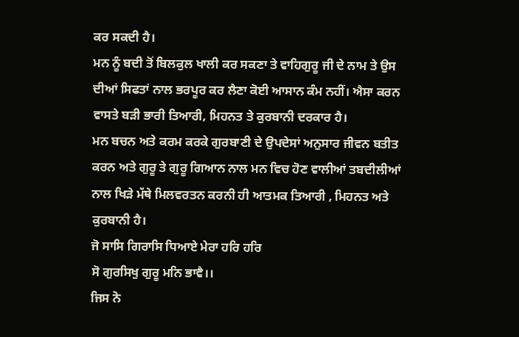ਕਰ ਸਕਦੀ ਹੈ।
ਮਨ ਨੂੰ ਬਦੀ ਤੋਂ ਬਿਲਕੁਲ ਖਾਲੀ ਕਰ ਸਕਣਾ ਤੇ ਵਾਹਿਗੁਰੂ ਜੀ ਦੇ ਨਾਮ ਤੇ ਉਸ ਦੀਆਂ ਸਿਫਤਾਂ ਨਾਲ ਭਰਪੂਰ ਕਰ ਲੈਣਾ ਕੋਈ ਆਸਾਨ ਕੰਮ ਨਹੀਂ। ਐਸਾ ਕਰਨ ਵਾਸਤੇ ਬੜੀ ਭਾਰੀ ਤਿਆਰੀ, ਮਿਹਨਤ ਤੇ ਕੁਰਬਾਨੀ ਦਰਕਾਰ ਹੈ।
ਮਨ ਬਚਨ ਅਤੇ ਕਰਮ ਕਰਕੇ ਗੁਰਬਾਣੀ ਦੇ ਉਪਦੇਸਾਂ ਅਨੁਸਾਰ ਜੀਵਨ ਬਤੀਤ ਕਰਨ ਅਤੇ ਗੁਰੂ ਤੇ ਗੁਰੂ ਗਿਆਨ ਨਾਲ ਮਨ ਵਿਚ ਹੋਣ ਵਾਲੀਆਂ ਤਬਦੀਲੀਆਂ ਨਾਲ ਖਿੜੇ ਮੱਥੇ ਮਿਲਵਰਤਨ ਕਰਨੀ ਹੀ ਆਤਮਕ ਤਿਆਰੀ , ਮਿਹਨਤ ਅਤੇ ਕੁਰਬਾਨੀ ਹੈ।
ਜੋ ਸਾਸਿ ਗਿਰਾਸਿ ਧਿਆਏ ਮੇਰਾ ਹਰਿ ਹਰਿ
ਸੋ ਗੁਰਸਿਖੁ ਗੁਰੂ ਮਨਿ ਭਾਵੈ।।
ਜਿਸ ਨੋ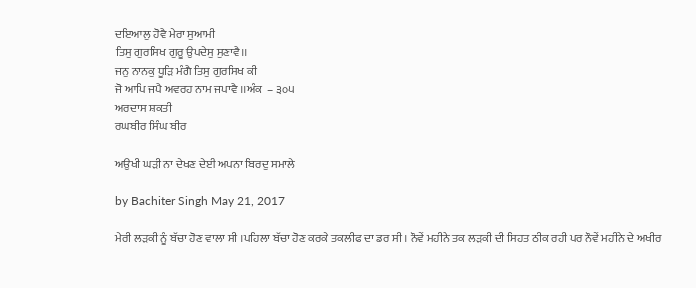ਦਇਆਲੁ ਹੋਵੈ ਮੇਰਾ ਸੁਆਮੀ
ਤਿਸੁ ਗੁਰਸਿਖ ਗੁਰੂ ਉਪਦੇਸੁ ਸੁਣਾਵੈ।।
ਜਨੁ ਨਾਨਕੁ ਧੂੜਿ ਮੰਗੈ ਤਿਸੁ ਗੁਰਸਿਖ ਕੀ
ਜੋ ਆਪਿ ਜਪੈ ਅਵਰਹ ਨਾਮ ਜਪਾਵੈ ।।ਅੰਕ  – ੩੦੫
ਅਰਦਾਸ ਸ਼ਕਤੀ
ਰਘਬੀਰ ਸਿੰਘ ਬੀਰ

ਅਉਖੀ ਘੜੀ ਨਾ ਦੇਖਣ ਦੇਈ ਅਪਨਾ ਬਿਰਦੁ ਸਮਾਲੇ

by Bachiter Singh May 21, 2017

ਮੇਰੀ ਲੜਕੀ ਨੂੰ ਬੱਚਾ ਹੋਣ ਵਾਲਾ ਸੀ ।ਪਹਿਲਾ ਬੱਚਾ ਹੋਣ ਕਰਕੇ ਤਕਲੀਫ ਦਾ ਡਰ ਸੀ । ਨੌਵੇਂ ਮਹੀਨੇ ਤਕ ਲੜਕੀ ਦੀ ਸਿਹਤ ਠੀਕ ਰਹੀ ਪਰ ਨੌਵੇਂ ਮਹੀਨੇ ਦੇ ਅਖੀਰ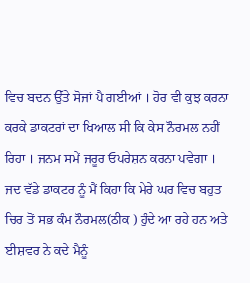ਵਿਚ ਬਦਨ ਉੱਤੇ ਸੋਜਾਂ ਪੈ ਗਈਆਂ । ਹੋਰ ਵੀ ਕੁਝ ਕਰਨਾ ਕਰਕੇ ਡਾਕਟਰਾਂ ਦਾ ਖਿਆਲ ਸੀ ਕਿ ਕੇਸ ਨੌਰਮਲ ਨਹੀਂ ਰਿਹਾ । ਜਨਮ ਸਮੇਂ ਜਰੂਰ ਓਪਰੇਸ਼ਨ ਕਰਨਾ ਪਵੇਗਾ ।
ਜਦ ਵੱਡੇ ਡਾਕਟਰ ਨੂੰ ਮੈਂ ਕਿਹਾ ਕਿ ਮੇਰੇ ਘਰ ਵਿਚ ਬਹੁਤ ਚਿਰ ਤੋਂ ਸਭ ਕੰਮ ਨੌਰਮਲ(ਠੀਕ ) ਹੁੰਦੇ ਆ ਰਹੇ ਹਨ ਅਤੇ ਈਸ਼ਵਰ ਨੇ ਕਦੇ ਮੈਨੂੰ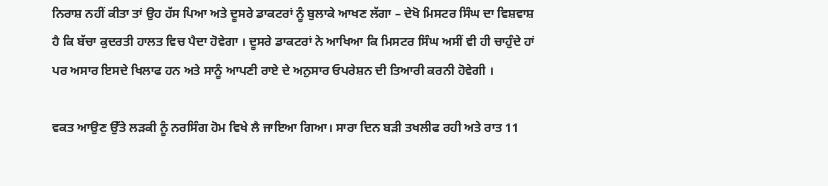ਨਿਰਾਸ਼ ਨਹੀਂ ਕੀਤਾ ਤਾਂ ਉਹ ਹੱਸ ਪਿਆ ਅਤੇ ਦੂਸਰੇ ਡਾਕਟਰਾਂ ਨੂੰ ਬੁਲਾਕੇ ਆਖਣ ਲੱਗਾ – ਦੇਖੋ ਮਿਸਟਰ ਸਿੰਘ ਦਾ ਵਿਸ਼ਵਾਸ਼ ਹੈ ਕਿ ਬੱਚਾ ਕੁਦਰਤੀ ਹਾਲਤ ਵਿਚ ਪੈਦਾ ਹੋਵੇਗਾ । ਦੂਸਰੇ ਡਾਕਟਰਾਂ ਨੇ ਆਖਿਆ ਕਿ ਮਿਸਟਰ ਸਿੰਘ ਅਸੀਂ ਵੀ ਹੀ ਚਾਹੁੰਦੇ ਹਾਂ ਪਰ ਅਸਾਰ ਇਸਦੇ ਖਿਲਾਫ ਹਨ ਅਤੇ ਸਾਨੂੰ ਆਪਣੀ ਰਾਏ ਦੇ ਅਨੁਸਾਰ ਓਪਰੇਸ਼ਨ ਦੀ ਤਿਆਰੀ ਕਰਨੀ ਹੋਵੇਗੀ ।

ਵਕਤ ਆਉਣ ਉੱਤੇ ਲੜਕੀ ਨੂੰ ਨਰਸਿੰਗ ਹੋਮ ਵਿਖੇ ਲੈ ਜਾਇਆ ਗਿਆ। ਸਾਰਾ ਦਿਨ ਬੜੀ ਤਖਲੀਫ ਰਹੀ ਅਤੇ ਰਾਤ 11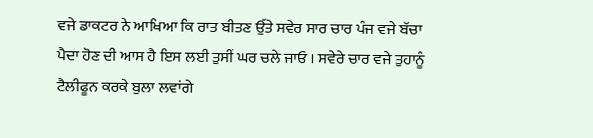ਵਜੇ ਡਾਕਟਰ ਨੇ ਆਖਿਆ ਕਿ ਰਾਤ ਬੀਤਣ ਉੱਤੇ ਸਵੇਰ ਸਾਰ ਚਾਰ ਪੰਜ ਵਜੇ ਬੱਚਾ ਪੈਦਾ ਹੋਣ ਦੀ ਆਸ ਹੈ ਇਸ ਲਈ ਤੁਸੀਂ ਘਰ ਚਲੇ ਜਾਓ । ਸਵੇਰੇ ਚਾਰ ਵਜੇ ਤੁਹਾਨੂੰ ਟੈਲੀਫੂਨ ਕਰਕੇ ਬੁਲਾ ਲਵਾਂਗੇ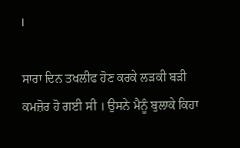।

ਸਾਰਾ ਦਿਨ ਤਖਲੀਫ ਹੋਣ ਕਰਕੇ ਲੜਕੀ ਬੜੀ ਕਮਜ਼ੋਰ ਹੋ ਗਈ ਸੀ । ਉਸਨੇ ਮੈਨੂੰ ਬੁਲਾਕੇ ਕਿਹਾ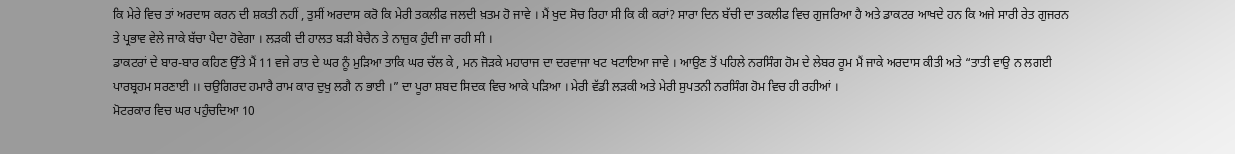ਕਿ ਮੇਰੇ ਵਿਚ ਤਾਂ ਅਰਦਾਸ ਕਰਨ ਦੀ ਸ਼ਕਤੀ ਨਹੀਂ , ਤੁਸੀਂ ਅਰਦਾਸ ਕਰੋ ਕਿ ਮੇਰੀ ਤਕਲੀਫ ਜਲਦੀ ਖ਼ਤਮ ਹੋ ਜਾਵੇ । ਮੈਂ ਖੁਦ ਸੋਚ ਰਿਹਾ ਸੀ ਕਿ ਕੀ ਕਰਾਂ? ਸਾਰਾ ਦਿਨ ਬੱਚੀ ਦਾ ਤਕਲੀਫ ਵਿਚ ਗੁਜਰਿਆ ਹੈ ਅਤੇ ਡਾਕਟਰ ਆਖਦੇ ਹਨ ਕਿ ਅਜੇ ਸਾਰੀ ਰੇਤ ਗੁਜਰਨ ਤੇ ਪ੍ਰਭਾਵ ਵੇਲੇ ਜਾਕੇ ਬੱਚਾ ਪੈਦਾ ਹੋਵੇਗਾ । ਲੜਕੀ ਦੀ ਹਾਲਤ ਬੜੀ ਬੇਚੈਨ ਤੇ ਨਾਜ਼ੁਕ ਹੁੰਦੀ ਜਾ ਰਹੀ ਸੀ ।
ਡਾਕਟਰਾਂ ਦੇ ਬਾਰ-ਬਾਰ ਕਹਿਣ ਉੱਤੇ ਮੈਂ 11 ਵਜੇ ਰਾਤ ਦੇ ਘਰ ਨੂੰ ਮੁੜਿਆ ਤਾਕਿ ਘਰ ਚੱਲ ਕੇ , ਮਨ ਜੋੜਕੇ ਮਹਾਰਾਜ ਦਾ ਦਰਵਾਜਾ ਖਟ ਖਟਾਇਆ ਜਾਵੇ । ਆਉਣ ਤੋਂ ਪਹਿਲੇ ਨਰਸਿੰਗ ਹੋਮ ਦੇ ਲੇਬਰ ਰੂਮ ਮੈਂ ਜਾਕੇ ਅਰਦਾਸ ਕੀਤੀ ਅਤੇ “ਤਾਤੀ ਵਾਉ ਨ ਲਗਈ ਪਾਰਬ੍ਰਹਮ ਸਰਣਾਈ ।। ਚਉਗਿਰਦ ਹਮਾਰੈ ਰਾਮ ਕਾਰ ਦੁਖੁ ਲਗੈ ਨ ਭਾਈ ।” ਦਾ ਪੂਰਾ ਸ਼ਬਦ ਸਿਦਕ ਵਿਚ ਆਕੇ ਪੜਿਆ । ਮੇਰੀ ਵੱਡੀ ਲੜਕੀ ਅਤੇ ਮੇਰੀ ਸੁਪਤਨੀ ਨਰਸਿੰਗ ਹੋਮ ਵਿਚ ਹੀ ਰਹੀਆਂ ।
ਮੋਟਰਕਾਰ ਵਿਚ ਘਰ ਪਹੁੰਚਦਿਆ 10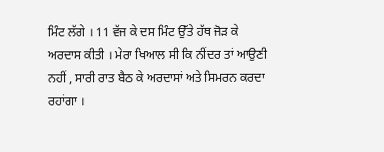ਮਿੰਟ ਲੱਗੇ । 11 ਵੱਜ ਕੇ ਦਸ ਮਿੰਟ ਉੱਤੇ ਹੱਥ ਜੋੜ ਕੇ ਅਰਦਾਸ ਕੀਤੀ । ਮੇਰਾ ਖਿਆਲ ਸੀ ਕਿ ਨੀਂਦਰ ਤਾਂ ਆਉਣੀ ਨਹੀਂ , ਸਾਰੀ ਰਾਤ ਬੈਠ ਕੇ ਅਰਦਾਸਾਂ ਅਤੇ ਸਿਮਰਨ ਕਰਦਾ ਰਹਾਂਗਾ ।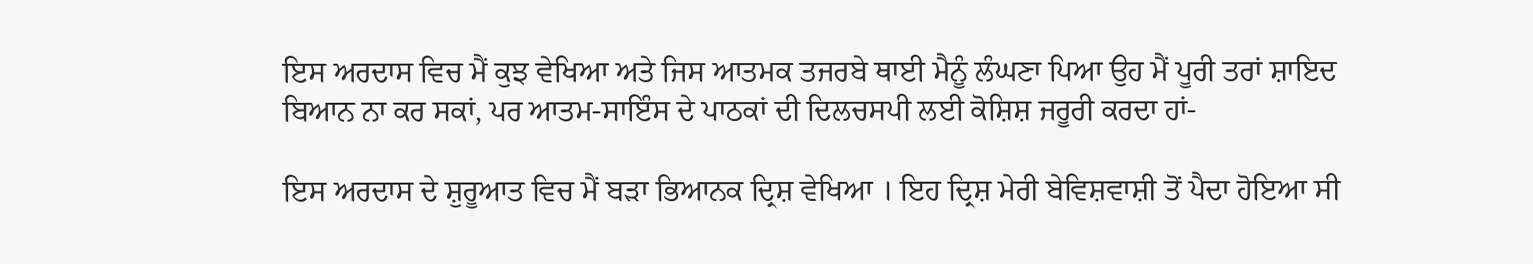ਇਸ ਅਰਦਾਸ ਵਿਚ ਮੈਂ ਕੁਝ ਵੇਖਿਆ ਅਤੇ ਜਿਸ ਆਤਮਕ ਤਜਰਬੇ ਥਾਈ ਮੈਨੂੰ ਲੰਘਣਾ ਪਿਆ ਉਹ ਮੈਂ ਪੂਰੀ ਤਰਾਂ ਸ਼ਾਇਦ ਬਿਆਨ ਨਾ ਕਰ ਸਕਾਂ, ਪਰ ਆਤਮ-ਸਾਇੰਸ ਦੇ ਪਾਠਕਾਂ ਦੀ ਦਿਲਚਸਪੀ ਲਈ ਕੋਸ਼ਿਸ਼ ਜਰੂਰੀ ਕਰਦਾ ਹਾਂ-

ਇਸ ਅਰਦਾਸ ਦੇ ਸ਼ੁਰੂਆਤ ਵਿਚ ਮੈਂ ਬੜਾ ਭਿਆਨਕ ਦ੍ਰਿਸ਼ ਵੇਖਿਆ । ਇਹ ਦ੍ਰਿਸ਼ ਮੇਰੀ ਬੇਵਿਸ਼ਵਾਸ਼ੀ ਤੋਂ ਪੈਦਾ ਹੋਇਆ ਸੀ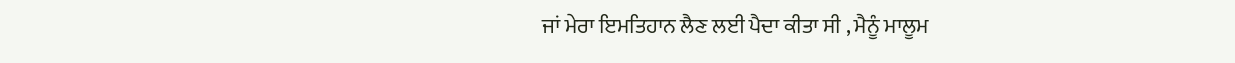ਜਾਂ ਮੇਰਾ ਇਮਤਿਹਾਨ ਲੈਣ ਲਈ ਪੈਦਾ ਕੀਤਾ ਸੀ , ਮੈਨੂੰ ਮਾਲੂਮ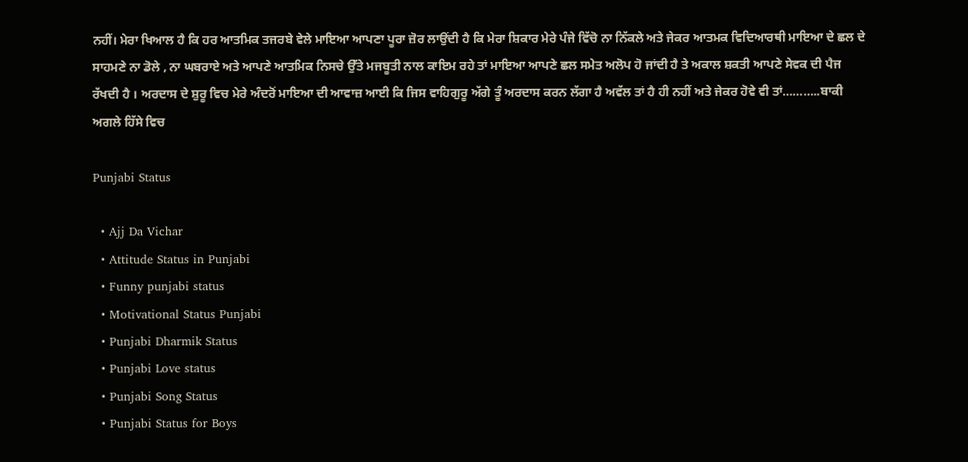ਨਹੀਂ। ਮੇਰਾ ਖਿਆਲ ਹੈ ਕਿ ਹਰ ਆਤਮਿਕ ਤਜਰਬੇ ਵੇਲੇ ਮਾਇਆ ਆਪਣਾ ਪੂਰਾ ਜ਼ੋਰ ਲਾਉਂਦੀ ਹੈ ਕਿ ਮੇਰਾ ਸ਼ਿਕਾਰ ਮੇਰੇ ਪੰਜੇ ਵਿੱਚੋ ਨਾ ਨਿੱਕਲੇ ਅਤੇ ਜੇਕਰ ਆਤਮਕ ਵਿਦਿਆਰਥੀ ਮਾਇਆ ਦੇ ਛਲ ਦੇ ਸਾਹਮਣੇ ਨਾ ਡੋਲੇ , ਨਾ ਘਬਰਾਏ ਅਤੇ ਆਪਣੇ ਆਤਮਿਕ ਨਿਸਚੇ ਉੱਤੇ ਮਜਬੂਤੀ ਨਾਲ ਕਾਇਮ ਰਹੇ ਤਾਂ ਮਾਇਆ ਆਪਣੇ ਛਲ ਸਮੇਤ ਅਲੋਪ ਹੋ ਜਾਂਦੀ ਹੈ ਤੇ ਅਕਾਲ ਸ਼ਕਤੀ ਆਪਣੇ ਸੇਵਕ ਦੀ ਪੈਜ ਰੱਖਦੀ ਹੈ । ਅਰਦਾਸ ਦੇ ਸ਼ੁਰੂ ਵਿਚ ਮੇਰੇ ਅੰਦਰੋਂ ਮਾਇਆ ਦੀ ਆਵਾਜ਼ ਆਈ ਕਿ ਜਿਸ ਵਾਹਿਗੁਰੂ ਅੱਗੇ ਤੂੰ ਅਰਦਾਸ ਕਰਨ ਲੱਗਾ ਹੈ ਅਵੱਲ ਤਾਂ ਹੈ ਹੀ ਨਹੀਂ ਅਤੇ ਜੇਕਰ ਹੋਵੇ ਵੀ ਤਾਂ………..ਬਾਕੀ ਅਗਲੇ ਹਿੱਸੇ ਵਿਚ

Punjabi Status

  • Ajj Da Vichar
  • Attitude Status in Punjabi
  • Funny punjabi status
  • Motivational Status Punjabi
  • Punjabi Dharmik Status
  • Punjabi Love status
  • Punjabi Song Status
  • Punjabi Status for Boys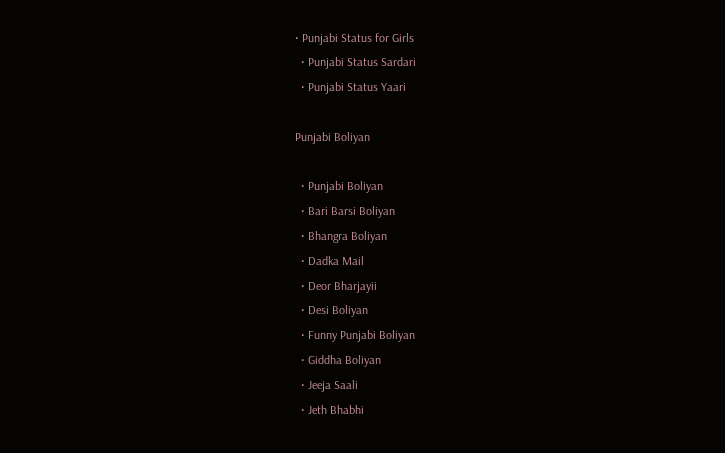• Punjabi Status for Girls
  • Punjabi Status Sardari
  • Punjabi Status Yaari

Punjabi Boliyan

  • Punjabi Boliyan
  • Bari Barsi Boliyan
  • Bhangra Boliyan
  • Dadka Mail
  • Deor Bharjayii
  • Desi Boliyan
  • Funny Punjabi Boliyan
  • Giddha Boliyan
  • Jeeja Saali
  • Jeth Bhabhi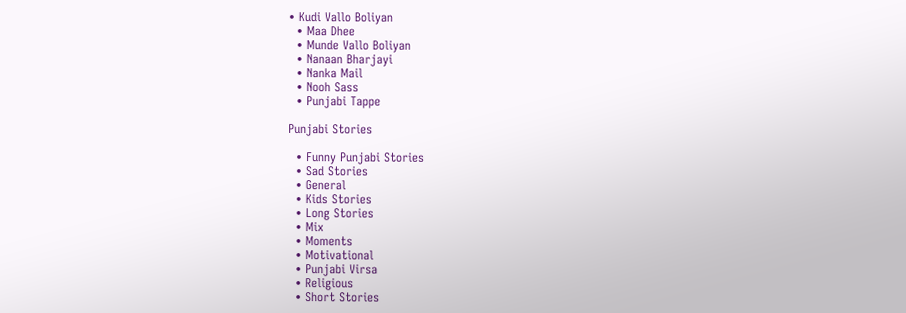• Kudi Vallo Boliyan
  • Maa Dhee
  • Munde Vallo Boliyan
  • Nanaan Bharjayi
  • Nanka Mail
  • Nooh Sass
  • Punjabi Tappe

Punjabi Stories

  • Funny Punjabi Stories
  • Sad Stories
  • General
  • Kids Stories
  • Long Stories
  • Mix
  • Moments
  • Motivational
  • Punjabi Virsa
  • Religious
  • Short Stories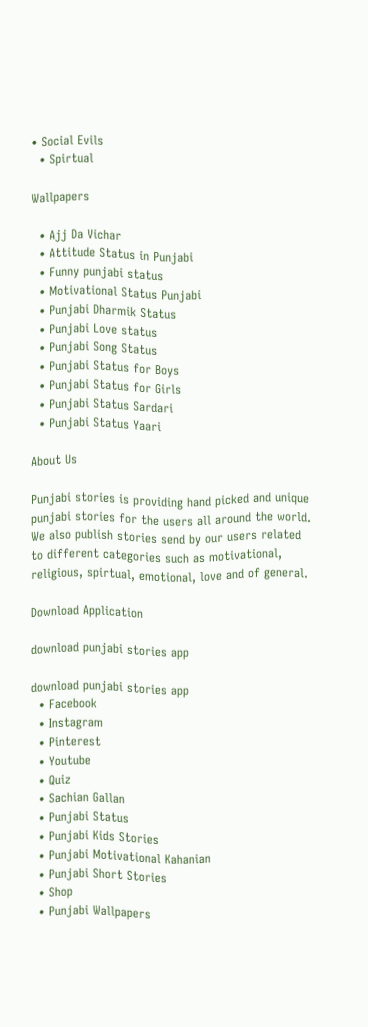• Social Evils
  • Spirtual

Wallpapers

  • Ajj Da Vichar
  • Attitude Status in Punjabi
  • Funny punjabi status
  • Motivational Status Punjabi
  • Punjabi Dharmik Status
  • Punjabi Love status
  • Punjabi Song Status
  • Punjabi Status for Boys
  • Punjabi Status for Girls
  • Punjabi Status Sardari
  • Punjabi Status Yaari

About Us

Punjabi stories is providing hand picked and unique punjabi stories for the users all around the world. We also publish stories send by our users related to different categories such as motivational, religious, spirtual, emotional, love and of general.

Download Application

download punjabi stories app

download punjabi stories app
  • Facebook
  • Instagram
  • Pinterest
  • Youtube
  • Quiz
  • Sachian Gallan
  • Punjabi Status
  • Punjabi Kids Stories
  • Punjabi Motivational Kahanian
  • Punjabi Short Stories
  • Shop
  • Punjabi Wallpapers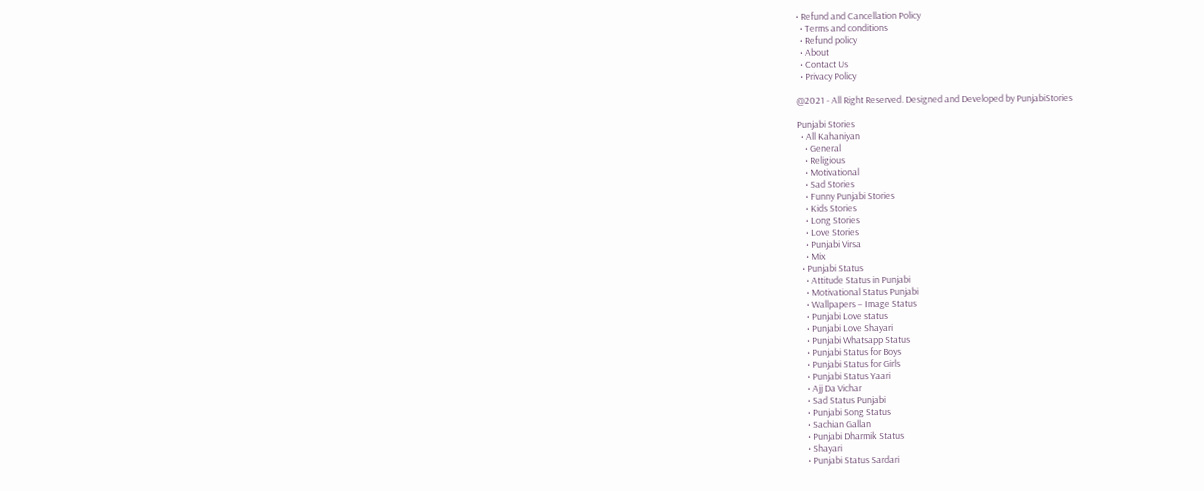• Refund and Cancellation Policy
  • Terms and conditions
  • Refund policy
  • About
  • Contact Us
  • Privacy Policy

@2021 - All Right Reserved. Designed and Developed by PunjabiStories

Punjabi Stories
  • All Kahaniyan
    • General
    • Religious
    • Motivational
    • Sad Stories
    • Funny Punjabi Stories
    • Kids Stories
    • Long Stories
    • Love Stories
    • Punjabi Virsa
    • Mix
  • Punjabi Status
    • Attitude Status in Punjabi
    • Motivational Status Punjabi
    • Wallpapers – Image Status
    • Punjabi Love status
    • Punjabi Love Shayari
    • Punjabi Whatsapp Status
    • Punjabi Status for Boys
    • Punjabi Status for Girls
    • Punjabi Status Yaari
    • Ajj Da Vichar
    • Sad Status Punjabi
    • Punjabi Song Status
    • Sachian Gallan
    • Punjabi Dharmik Status
    • Shayari
    • Punjabi Status Sardari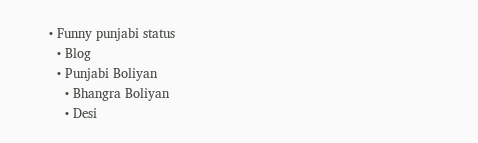• Funny punjabi status
  • Blog
  • Punjabi Boliyan
    • Bhangra Boliyan
    • Desi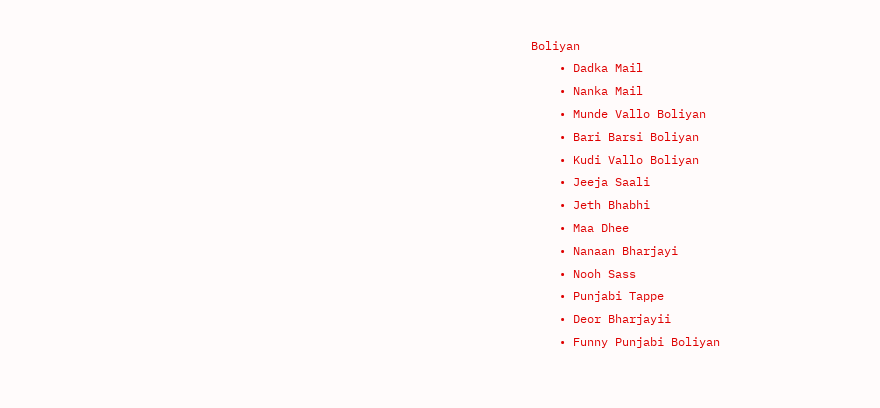Boliyan
    • Dadka Mail
    • Nanka Mail
    • Munde Vallo Boliyan
    • Bari Barsi Boliyan
    • Kudi Vallo Boliyan
    • Jeeja Saali
    • Jeth Bhabhi
    • Maa Dhee
    • Nanaan Bharjayi
    • Nooh Sass
    • Punjabi Tappe
    • Deor Bharjayii
    • Funny Punjabi Boliyan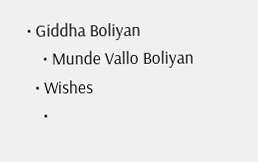• Giddha Boliyan
    • Munde Vallo Boliyan
  • Wishes
    •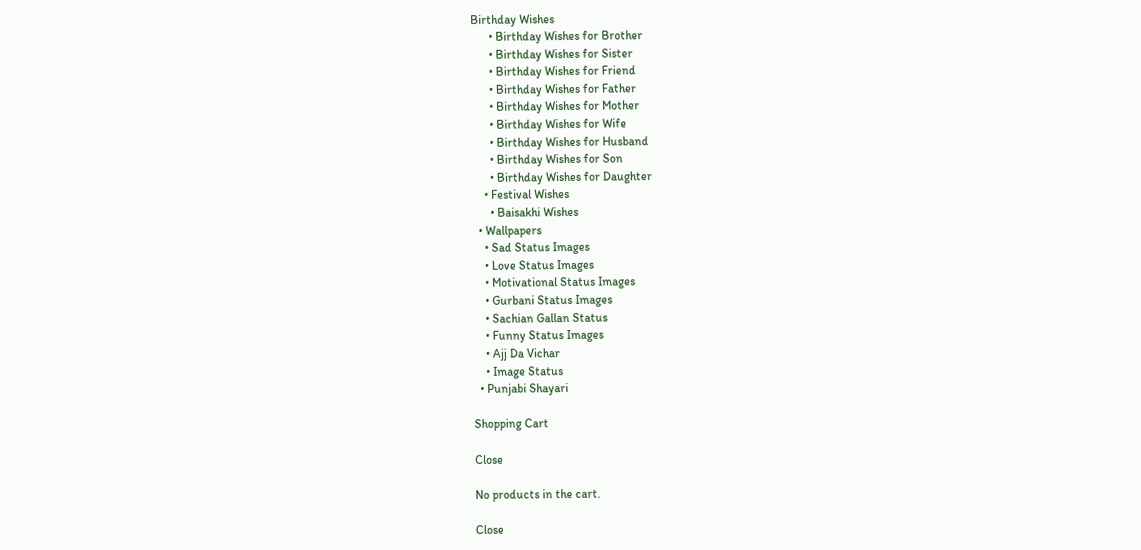Birthday Wishes
      • Birthday Wishes for Brother
      • Birthday Wishes for Sister
      • Birthday Wishes for Friend
      • Birthday Wishes for Father
      • Birthday Wishes for Mother
      • Birthday Wishes for Wife
      • Birthday Wishes for Husband
      • Birthday Wishes for Son
      • Birthday Wishes for Daughter
    • Festival Wishes
      • Baisakhi Wishes
  • Wallpapers
    • Sad Status Images
    • Love Status Images
    • Motivational Status Images
    • Gurbani Status Images
    • Sachian Gallan Status
    • Funny Status Images
    • Ajj Da Vichar
    • Image Status
  • Punjabi Shayari

Shopping Cart

Close

No products in the cart.

Close